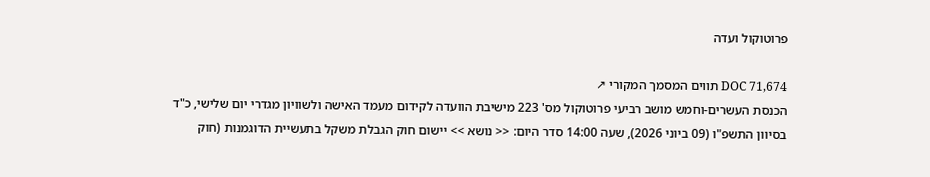פרוטוקול ועדה

DOC 71,674 תווים המסמך המקורי ↗
הכנסת העשרים-וחמש מושב רביעי פרוטוקול מס' 223 מישיבת הוועדה לקידום מעמד האישה ולשוויון מגדרי יום שלישי, כ"ד בסיוון התשפ"ו (09 ביוני 2026), שעה 14:00 סדר היום: << נושא >> יישום חוק הגבלת משקל בתעשיית הדוגמנות (חוק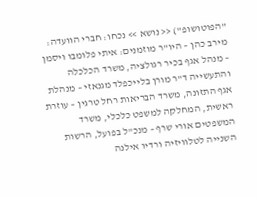"הפוטושופ") << נושא >> נכחו: חברי הוועדה: מירב כהן – היו"ר מוזמנים: איתי פלומבו ויסמן – מנהל אגף בכיר רגולציה, משרד הכלכלה והתעשייה ד"ר מורן בלייכפלד מגנאזי – מנהלת אגף התזונה, משרד הבריאות רחל טרגין – עוזרת ראשית, המחלקה למשפט כלכלי, משרד המשפטים אורי שרף – מנכ"ל בפועל, הרשות השנייה לטלוויזיה ורדיו אילנה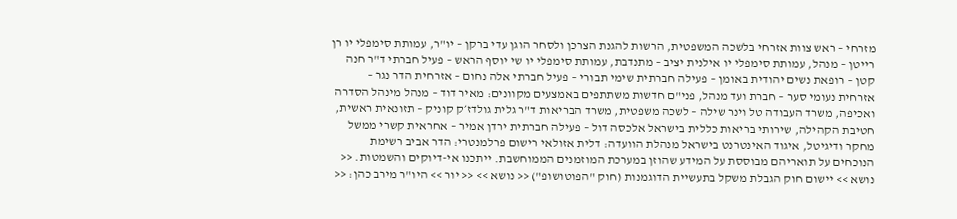מזרחי – ראש צוות אזרחי בלשכה המשפטית, הרשות להגנת הצרכן ולסחר הוגן עדי ברקן – יו"ר, עמותת סימפלי יו רן רייטן – מנהל, עמותת סימפלי יו אילנית יציב – מתנדבת, עמותת סימפלי יו שי יוסף הראש – פעיל חברתי ד"ר חנה קטן – רופאת נשים יהודית באומן – פעילה חברתית שימי תבורי – פעיל חברתי אלה נחום – אזרחית הדר נגר – אזרחית נעומי סער – חברת ועד מנהל, פני"ם חדשות משתתפים באמצעים מקוונים: מאיר דוד – מנהל מינהל הסדרה ואכיפה, משרד העבודה טל וינר שילה – לשכה משפטית, משרד הבריאות ד"ר גלית גולדז׳ק קוניק – תזונאית ראשית, חטיבת הקהילה, שירותי בריאות כללית בישראל אלכסה דול – פעילה חברתית ירדן אמיר – אחראית קשרי ממשל מחקר ודיגיטל, איגוד האינטרנט בישראל מנהלת הוועדה: דלית אזולאי רישום פרלמנטרי: הדר אביב רשימת הנוכחים על תואריהם מבוססת על המידע שהוזן במערכת המוזמנים הממוחשבת. ייתכנו אי-דיוקים והשמטות. << נושא >> יישום חוק הגבלת משקל בתעשיית הדוגמנות (חוק "הפוטושופ") << נושא >> << יור >> היו"ר מירב כהן: <<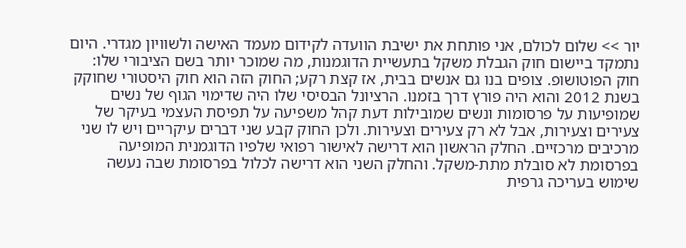יור >> שלום לכולם, אני פותחת את ישיבת הוועדה לקידום מעמד האישה ולשוויון מגדרי. היום נתמקד ביישום חוק הגבלת משקל בתעשיית הדוגמנות, מה שמוכר יותר בשם הציבורי שלו: חוק הפוטושופ. צופים בנו גם אנשים בבית, אז קצת רקע; החוק הזה הוא חוק היסטורי שחוקק בשנת 2012 והוא היה פורץ דרך בזמנו. הרציונל הבסיסי שלו היה שדימוי הגוף של נשים שמופיעות על פרסומות ונשים שמובילות דעת קהל משפיעה על תפיסת העצמי בעיקר של צעירים וצעירות, אבל לא רק צעירים וצעירות. ולכן החוק קבע שני דברים עיקריים ויש לו שני מרכיבים מרכזיים. החלק הראשון הוא דרישה לאישור רפואי שלפיו הדוגמנית המופיעה בפרסומת לא סובלת מתת-משקל. והחלק השני הוא דרישה לכלול בפרסומת שבה נעשה שימוש בעריכה גרפית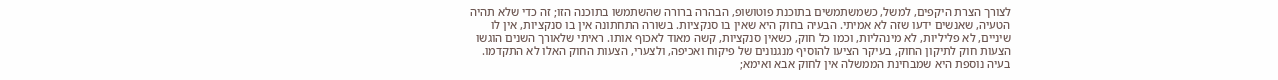לצורך הצרת היקפים, למשל, כשמשתמשים בתוכנת פוטושופ, הבהרה ברורה שהשתמשו בתוכנה הזו; זה כדי שלא תהיה הטעיה, שאנשים ידעו שזה לא אמיתי. הבעיה בחוק היא שאין בו סנקציות. בשורה התחתונה אין בו סנקציות, אין לו שיניים, לא פליליות, לא מינהליות, וכמו כל חוק, כשאין סנקציות, קשה מאוד לאכוף אותו. ראיתי שלאורך השנים הוגשו הצעות חוק לתיקון החוק, בעיקר הציעו להוסיף מנגנונים של פיקוח ואכיפה, ולצערי, הצעות החוק האלו לא התקדמו. בעיה נוספת היא שמבחינת הממשלה אין לחוק אבא ואימא;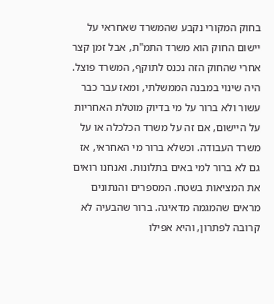בחוק המקורי נקבע שהמשרד שאחראי על יישום החוק הוא משרד התמ"ת, אבל זמן קצר אחרי שהחוק הזה נכנס לתוקף, המשרד פוצל. היה שינוי במבנה הממשלתי, ומאז עבר כבר עשור ולא ברור על מי בדיוק מוטלת האחריות על היישום, אם זה על משרד הכלכלה או על משרד העבודה. וכשלא ברור מי האחראי, אז גם לא ברור למי באים בתלונות. ואנחנו רואים את המציאות בשטח. המספרים והנתונים מראים שהמגמה מדאיגה. ברור שהבעיה לא קרובה לפתרון, והיא אפילו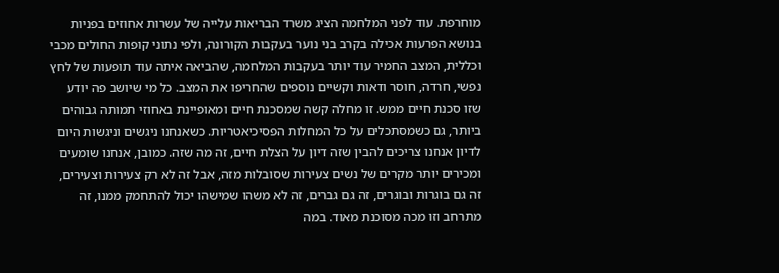מוחרפת. עוד לפני המלחמה הציג משרד הבריאות עלייה של עשרות אחוזים בפניות בנושא הפרעות אכילה בקרב בני נוער בעקבות הקורונה, ולפי נתוני קופות החולים מכבי וכללית, המצב החמיר עוד יותר בעקבות המלחמה, שהביאה איתה עוד תופעות של לחץ נפשי, חרדה, חוסר ודאות וקשיים נוספים שהחריפו את המצב. כל מי שיושב פה יודע שזו סכנת חיים ממש. זו מחלה קשה שמסכנת חיים ומאופיינת באחוזי תמותה גבוהים ביותר, גם כשמסתכלים על כל המחלות הפסיכיאטריות. כשאנחנו ניגשים וניגשות היום לדיון אנחנו צריכים להבין שזה דיון על הצלת חיים, זה מה שזה. כמובן, אנחנו שומעים ומכירים יותר מקרים של נשים צעירות שסובלות מזה, אבל זה לא רק צעירות וצעירים, זה גם בוגרות ובוגרים, זה גם גברים, זה לא משהו שמישהו יכול להתחמק ממנו, זה מתרחב וזו מכה מסוכנת מאוד. במה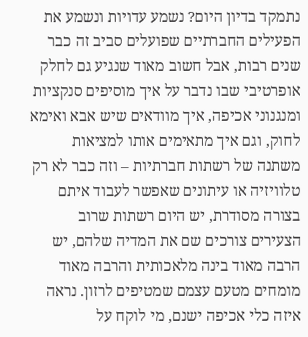נתמקד בדיון היום? נשמע עדויות ונשמע את הפעילים החברתיים שפועלים סביב זה כבר שנים רבות, אבל חשוב מאוד שנגיע גם לחלק אופרטיבי שבו נדבר על איך מוסיפים סנקציות ומנגנוני אכיפה, איך מוודאים שיש אבא ואימא לחוק, וגם איך מתאימים אותו למציאות משתנה של רשתות חברתיות – וזה כבר לא רק טלוויזיה או עיתונים שאפשר לעבוד איתם בצורה מסודרת, יש היום רשתות שרוב הצעירים צורכים שם את המדיה שלהם, יש הרבה מאוד בינה מלאכותית והרבה מאוד מומחים מטעם עצמם שמטיפים לרזון. נראה איזה כלי אכיפה ישנם, מי לוקח על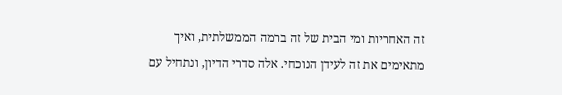זה האחריות ומי הבית של זה ברמה הממשלתית, ואיך מתאימים את זה לעידן הנוכחי. אלה סדרי הדיון, ונתחיל עם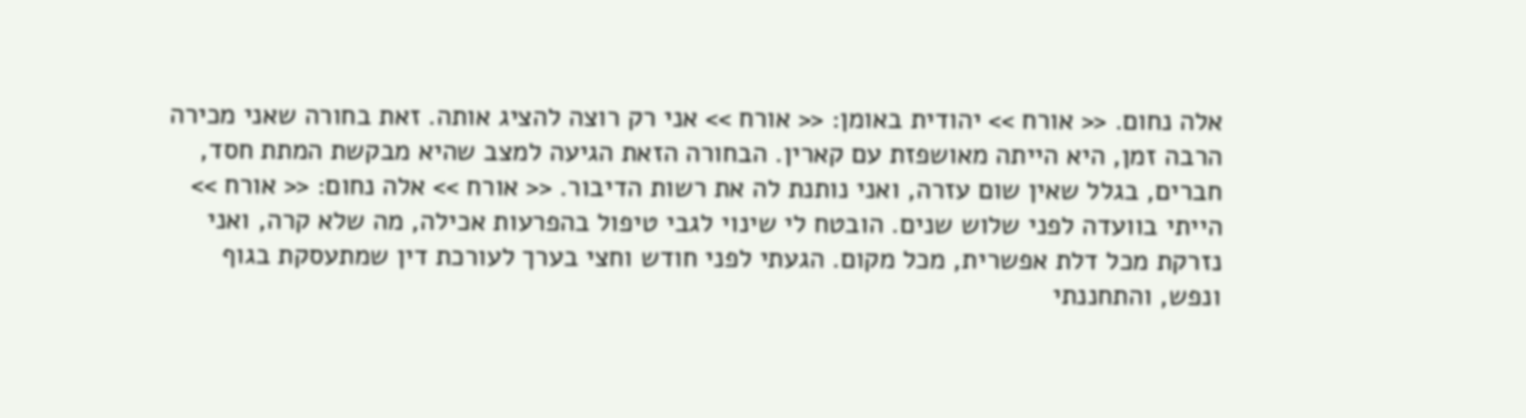אלה נחום. << אורח >> יהודית באומן: << אורח >> אני רק רוצה להציג אותה. זאת בחורה שאני מכירה הרבה זמן, היא הייתה מאושפזת עם קארין. הבחורה הזאת הגיעה למצב שהיא מבקשת המתת חסד, חברים, בגלל שאין שום עזרה, ואני נותנת לה את רשות הדיבור. << אורח >> אלה נחום: << אורח >> הייתי בוועדה לפני שלוש שנים. הובטח לי שינוי לגבי טיפול בהפרעות אכילה, מה שלא קרה, ואני נזרקת מכל דלת אפשרית, מכל מקום. הגעתי לפני חודש וחצי בערך לעורכת דין שמתעסקת בגוף ונפש, והתחננתי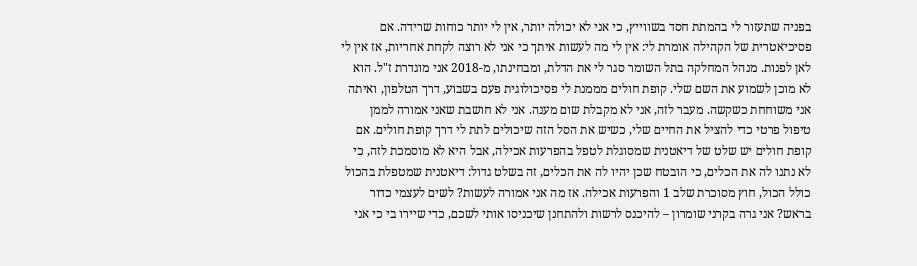בפניה שתעזור לי בהמתת חסד בשווייץ, כי אני לא יכולה יותר, אין לי יותר כוחות שרידה. אם פסיכיאטרית של הקהילה אומרת לי: אין לי מה לעשות איתך כי אני לא רוצה לקחת אחריות, אז אין לי לאן לפנות. מנהל המחלקה בתל השומר סגר לי את הדלת, ומבחינתו, מ-2018 אני מוגדרת ז"ל. הוא לא מוכן לשמוע את השם שלי. קופת חולים מממנת לי פסיכולוגית פעם בשבוע, דרך הטלפון, ואיתה אני משוחחת כשקשה. מעבר לזה, אני לא מקבלת שום מענה. אני לא חושבת שאני אמורה לממן טיפול פרטי כדי להציל את החיים שלי, כשיש את הסל הזה שיכולים לתת לי דרך קופת חולים. אם קופת חולים יש שלט של דיאטנית שמסוגלת לטפל בהפרעות אכילה, אבל היא לא מוסמכת לזה, כי לא נתנו לה את הכלים, כי הובטח שכן יהיו לה את הכלים, זה בשלט גדול: דיאטנית שמטפלת בהכול כולל הכול, חוץ מסוכרת שלב 1 והפרעות אכילה. אז מה אני אמורה לעשות? לשים לעצמי כדור בראש? אני גרה בקרני שומרון – להיכנס לרשות ולהתחנן שיכניסו אותי לשכם, כדי שיירו בי כי אני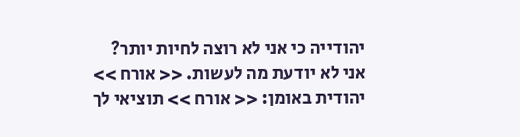יהודייה כי אני לא רוצה לחיות יותר? אני לא יודעת מה לעשות. << אורח >> יהודית באומן: << אורח >> תוציאי לך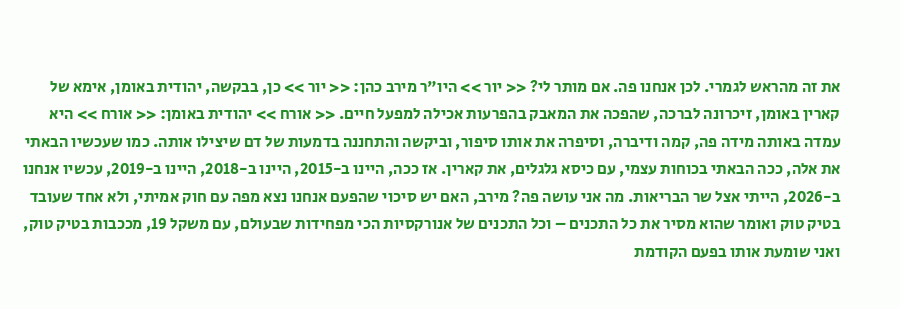את זה מהראש לגמרי. לכן אנחנו פה. אם מותר לי? << יור >> היו"ר מירב כהן: << יור >> כן, בבקשה, יהודית באומן, אימא של קארין באומן, זיכרונה לברכה, שהפכה את המאבק בהפרעות אכילה למפעל חיים. << אורח >> יהודית באומן: << אורח >> היא עמדה באותה מידה פה, קמה ודיברה, וסיפרה את אותו סיפור, וביקשה והתחננה בדמעות של דם שיצילו אותה. כמו שעכשיו הבאתי את אלה, ככה הבאתי בכוחות עצמי, עם כיסא גלגלים, את קארין. אז ככה, היינו ב-2015, היינו ב-2018, היינו ב-2019, עכשיו אנחנו ב-2026, הייתי אצל שר הבריאות. מה אני עושה פה? מירב, האם יש סיכוי שהפעם אנחנו נצא מפה עם חוק אמיתי, ולא אחד שעובד בטיק טוק ואומר שהוא מסיר את כל התכנים – וכל התכנים של אנורקסיות הכי מפחידות שבעולם, עם משקל 19, מככבות בטיק טוק, ואני שומעת אותו בפעם הקודמת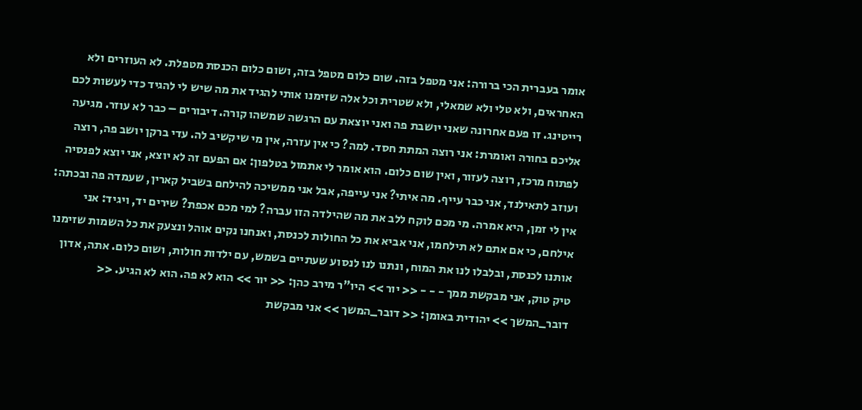אומר בעברית הכי ברורה: אני מטפל בזה. שום כלום מטפל בזה, ושום כלום הכנסת מטפלת. לא העוזרים ולא האחראים, ולא טלי ולא שמאלי, ולא שטרית וכל אלה שזימנו אותי להגיד את מה שיש לי להגיד כדי לעשות לכם רייטינג. זו פעם אחרונה שאני יושבת פה ואני יוצאת עם הרגשה שמשהו קורה. דיבורים – כבר לא עוזר. מגיעה אליכם בחורה ואומרת: אני רוצה המתת חסד. למה? כי אין עזרה, אין מי שיקשיב לה. עדי ברקן יושב פה, רוצה לפתוח מרכז, רוצה לעזור, ואין שום כלום. הוא אומר לי אתמול בטלפון: אם הפעם זה לא יוצא, אני יוצא לפנסיה ועוזב לתאילנד, אני כבר עייף. מה איתי? אני עייפה, אבל אני ממשיכה להילחם בשביל קארין, שעמדה פה ובכתה: אין לי זמן, היא אמרה. מי מכם לוקח ללב את מה שהילדה הזו עברה? למי מכם אכפת? שירים יד, ויגיד: אני אילחם, כי אם אתם לא תילחמו, אני אביא את כל החולות לכנסת, ואנחנו נקים אוהל ונצעק את כל השמות שזימנו אותנו לכנסת, ובלבלו לנו את המוח, ונתנו לנו לנסוע שעתיים בשמש, עם ילדות חולות, ושום כלום. אתה, אדון טיק טוק, אני מבקשת ממך - - - << יור >> היו"ר מירב כהן: << יור >> הוא לא פה. הוא לא הגיע. << דובר_המשך >> יהודית באומן: << דובר_המשך >> אני מבקשת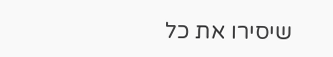שיסירו את כל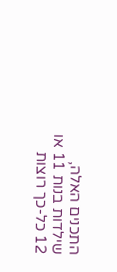התכנים האלה, שילדות בנות 11 או 12 כל-כך רוצות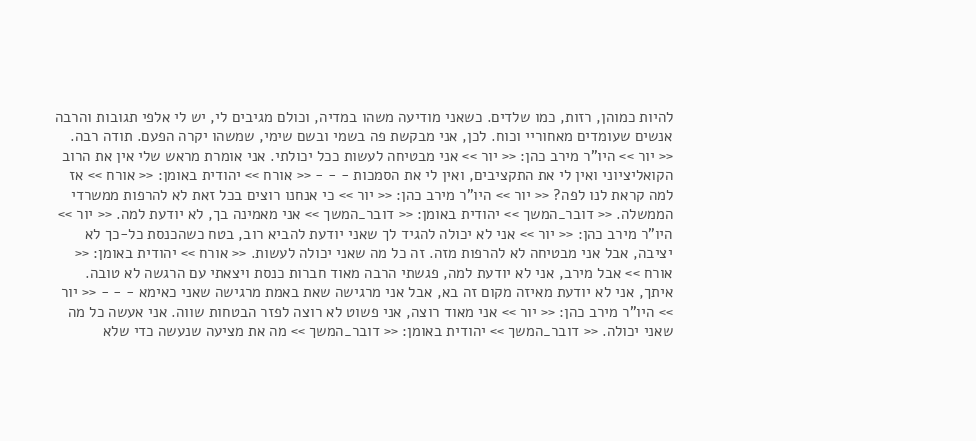להיות כמוהן, רזות, כמו שלדים. כשאני מודיעה משהו במדיה, וכולם מגיבים לי, יש לי אלפי תגובות והרבה אנשים שעומדים מאחוריי וכוח. לכן, אני מבקשת פה בשמי ובשם שימי, שמשהו יקרה הפעם. תודה רבה. << יור >> היו"ר מירב כהן: << יור >> אני מבטיחה לעשות ככל יכולתי. אני אומרת מראש שלי אין את הרוב הקואליציוני ואין לי את התקציבים, ואין לי את הסמכות - - - << אורח >> יהודית באומן: << אורח >> אז למה קראת לנו לפה? << יור >> היו"ר מירב כהן: << יור >> כי אנחנו רוצים בכל זאת לא להרפות ממשרדי הממשלה. << דובר_המשך >> יהודית באומן: << דובר_המשך >> אני מאמינה בך, לא יודעת למה. << יור >> היו"ר מירב כהן: << יור >> אני לא יכולה להגיד לך שאני יודעת להביא רוב, בטח כשהכנסת כל-כך לא יציבה, אבל אני מבטיחה לא להרפות מזה. זה כל מה שאני יכולה לעשות. << אורח >> יהודית באומן: << אורח >> אבל מירב, אני לא יודעת למה, פגשתי הרבה מאוד חברות כנסת ויצאתי עם הרגשה לא טובה. איתך, אני לא יודעת מאיזה מקום זה בא, אבל אני מרגישה שאת באמת מרגישה שאני כאימא - - - << יור >> היו"ר מירב כהן: << יור >> אני מאוד רוצה, אני פשוט לא רוצה לפזר הבטחות שווה. אני אעשה כל מה שאני יכולה. << דובר_המשך >> יהודית באומן: << דובר_המשך >> מה את מציעה שנעשה כדי שלא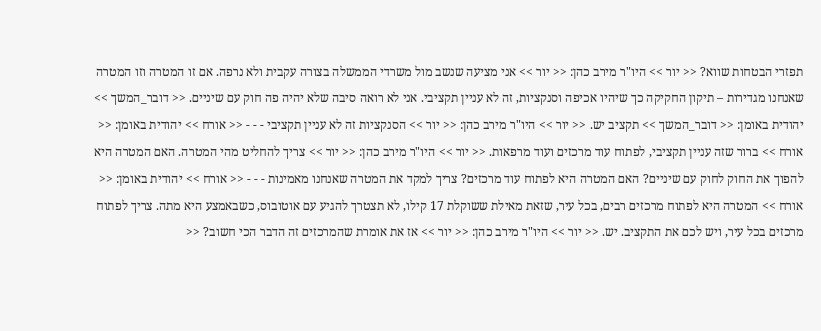תפזרי הבטחות שווא? << יור >> היו"ר מירב כהן: << יור >> אני מציעה שנשב מול משרדי הממשלה בצורה עקבית ולא נרפה. אם זו המטרה וזו המטרה שאנחנו מגדירות – תיקון החקיקה כך שיהיו אכיפה וסנקציות, זה לא עניין תקציבי. אני לא רואה סיבה שלא יהיה פה חוק עם שיניים. << דובר_המשך >> יהודית באומן: << דובר_המשך >> תקציב יש. << יור >> היו"ר מירב כהן: << יור >> הסנקציות זה לא עניין תקציבי - - - << אורח >> יהודית באומן: << אורח >> ברור שזה עניין תקציבי, לפתוח עוד מרכזים ועוד מרפאות. << יור >> היו"ר מירב כהן: << יור >> צריך להחליט מהי המטרה. האם המטרה היא להפוך את החוק לחוק עם שיניים? האם המטרה היא לפתוח עוד מרכזים? צריך למקד את המטרה שאנחנו מאמינות - - - << אורח >> יהודית באומן: << אורח >> המטרה היא לפתוח מרכזים רבים, בכל עיר, שזאת מאילת ששוקלת 17 קילו, לא תצטרך להגיע עם אוטובוס, כשבאמצע היא מתה. צריך לפתוח מרכזים בכל עיר, ויש לכם את התקציב. יש. << יור >> היו"ר מירב כהן: << יור >> אז את אומרת שהמרכזים זה הדבר הכי חשוב? <<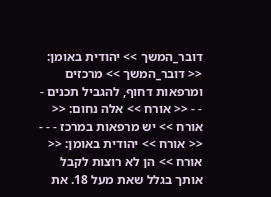דובר_המשך >> יהודית באומן: << דובר_המשך >> מרכזים ומרפאות דחוף, להגביל תכנים - - - << אורח >> אלה נחום: << אורח >> יש מרפאות במרכז - - - << אורח >> יהודית באומן: << אורח >> הן לא רוצות לקבל אותך בגלל שאת מעל 18. את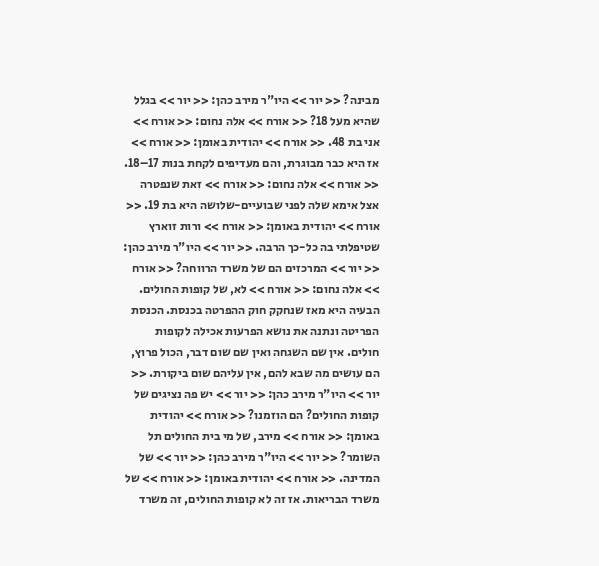מבינה? << יור >> היו"ר מירב כהן: << יור >> בגלל שהיא מעל 18? << אורח >> אלה נחום: << אורח >> אני בת 48. << אורח >> יהודית באומן: << אורח >> אז היא כבר מבוגרת, והם מעדיפים לקחת בנות 17–18. << אורח >> אלה נחום: << אורח >> זאת שנפטרה אצל אימא שלה לפני שבועיים-שלושה היא בת 19. << אורח >> יהודית באומן: << אורח >> ורות זוארץ שטיפלתי בה כל-כך הרבה. << יור >> היו"ר מירב כהן: << יור >> המרכזים הם של משרד הרווחה? << אורח >> אלה נחום: << אורח >> לא, של קופות החולים. הבעיה היא מאז שנחקק חוק ההפרטה בכנסת. הכנסת הפריטה ונתנה את נושא הפרעות אכילה לקופות חולים. אין שם השגחה ואין שם שום דבר, הכול פרוץ, הם עושים מה שבא להם, אין עליהם שום ביקורת. << יור >> היו"ר מירב כהן: << יור >> יש פה נציגים של קופות החולים? הם הוזמנו? << אורח >> יהודית באומן: << אורח >> מירב, של מי בית החולים תל השומר? << יור >> היו"ר מירב כהן: << יור >> של המדינה. << אורח >> יהודית באומן: << אורח >> של משרד הבריאות. אז זה לא קופות החולים, זה משרד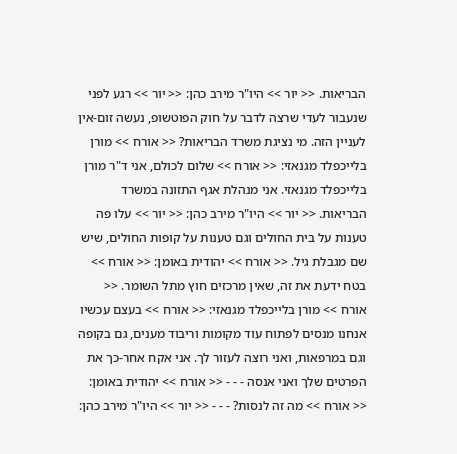הבריאות. << יור >> היו"ר מירב כהן: << יור >> רגע לפני שנעבור לעדי שרצה לדבר על חוק הפוטשופ, נעשה זום-אין לעניין הזה. מי נציגת משרד הבריאות? << אורח >> מורן בלייכפלד מגנאזי: << אורח >> שלום לכולם, אני ד"ר מורן בלייכפלד מגנאזי. אני מנהלת אגף התזונה במשרד הבריאות. << יור >> היו"ר מירב כהן: << יור >> עלו פה טענות על בית החולים וגם טענות על קופות החולים, שיש שם מגבלת גיל. << אורח >> יהודית באומן: << אורח >> בטח ידעת את זה, שאין מרכזים חוץ מתל השומר. << אורח >> מורן בלייכפלד מגנאזי: << אורח >> בעצם עכשיו אנחנו מנסים לפתוח עוד מקומות וריבוד מענים, גם בקופה וגם במרפאות, ואני רוצה לעזור לך. אני אקח אחר-כך את הפרטים שלך ואני אנסה - - - << אורח >> יהודית באומן: << אורח >> מה זה לנסות? - - - << יור >> היו"ר מירב כהן: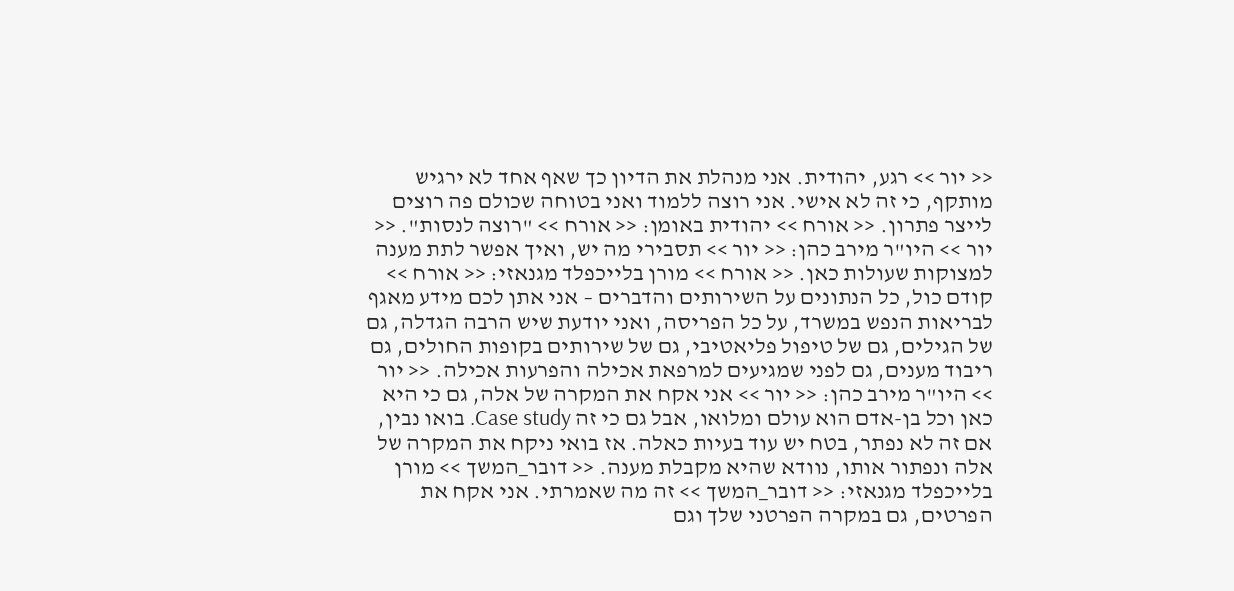<< יור >> רגע, יהודית. אני מנהלת את הדיון כך שאף אחד לא ירגיש מותקף, כי זה לא אישי. אני רוצה ללמוד ואני בטוחה שכולם פה רוצים לייצר פתרון. << אורח >> יהודית באומן: << אורח >> "רוצה לנסות". << יור >> היו"ר מירב כהן: << יור >> תסבירי מה יש, ואיך אפשר לתת מענה למצוקות שעולות כאן. << אורח >> מורן בלייכפלד מגנאזי: << אורח >> קודם כול, כל הנתונים על השירותים והדברים – אני אתן לכם מידע מאגף לבריאות הנפש במשרד, על כל הפריסה, ואני יודעת שיש הרבה הגדלה, גם של הגילים, גם של טיפול פליאטיבי, גם של שירותים בקופות החולים, גם ריבוד מענים, גם לפני שמגיעים למרפאת אכילה והפרעות אכילה. << יור >> היו"ר מירב כהן: << יור >> אני אקח את המקרה של אלה, גם כי היא כאן וכל בן-אדם הוא עולם ומלואו, אבל גם כי זה Case study. בואו נבין, אם זה לא נפתר, בטח יש עוד בעיות כאלה. אז בואי ניקח את המקרה של אלה ונפתור אותו, נוודא שהיא מקבלת מענה. << דובר_המשך >> מורן בלייכפלד מגנאזי: << דובר_המשך >> זה מה שאמרתי. אני אקח את הפרטים, גם במקרה הפרטני שלך וגם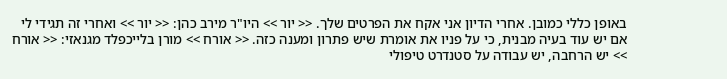באופן כללי כמובן. אחרי הדיון אני אקח את הפרטים שלך. << יור >> היו"ר מירב כהן: << יור >> ואחרי זה תגידי לי אם יש עוד בעיה מבנית, כי על פניו את אומרת שיש פתרון ומענה כזה. << אורח >> מורן בלייכפלד מגנאזי: << אורח >> יש הרחבה, יש עבודה על סטנדרט טיפולי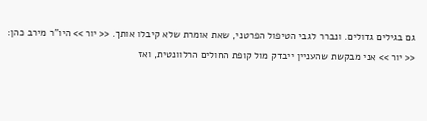גם בגילים גדולים. ונברר לגבי הטיפול הפרטני, שאת אומרת שלא קיבלו אותך. << יור >> היו"ר מירב כהן: << יור >> אני מבקשת שהעניין ייבדק מול קופת החולים הרלוונטית, ואז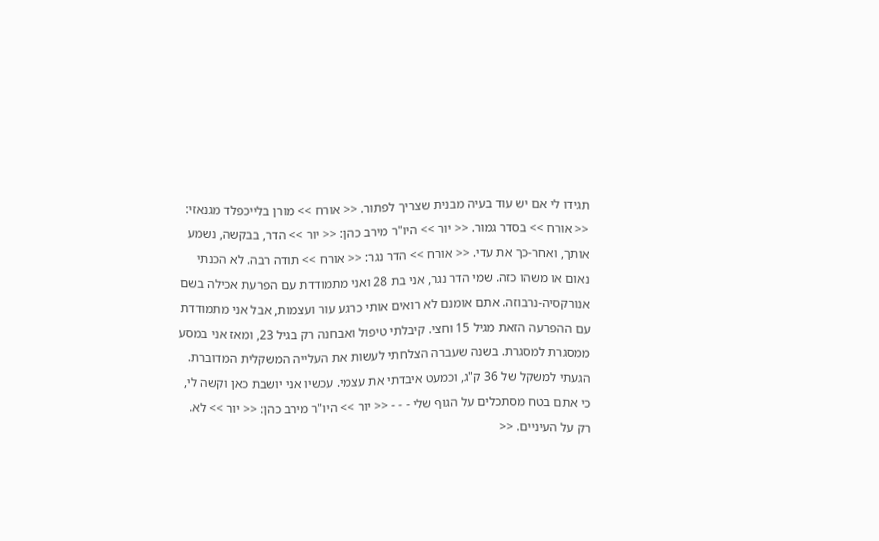תגידו לי אם יש עוד בעיה מבנית שצריך לפתור. << אורח >> מורן בלייכפלד מגנאזי: << אורח >> בסדר גמור. << יור >> היו"ר מירב כהן: << יור >> הדר, בבקשה, נשמע אותך, ואחר-כך את עדי. << אורח >> הדר נגר: << אורח >> תודה רבה. לא הכנתי נאום או משהו כזה. שמי הדר נגר, אני בת 28 ואני מתמודדת עם הפרעת אכילה בשם אנורקסיה-נרבוזה. אתם אומנם לא רואים אותי כרגע עור ועצמות, אבל אני מתמודדת עם ההפרעה הזאת מגיל 15 וחצי. קיבלתי טיפול ואבחנה רק בגיל 23, ומאז אני במסע ממסגרת למסגרת. בשנה שעברה הצלחתי לעשות את העלייה המשקלית המדוברת. הגעתי למשקל של 36 ק"ג, וכמעט איבדתי את עצמי. עכשיו אני יושבת כאן וקשה לי, כי אתם בטח מסתכלים על הגוף שלי - - - << יור >> היו"ר מירב כהן: << יור >> לא. רק על העיניים. <<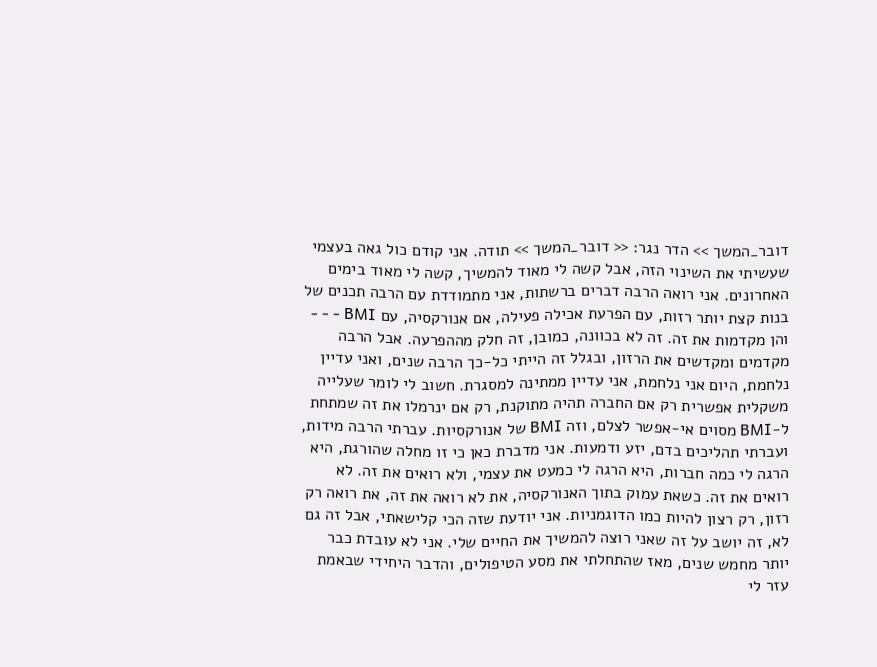דובר_המשך >> הדר נגר: << דובר_המשך >> תודה. אני קודם כול גאה בעצמי שעשיתי את השינוי הזה, אבל קשה לי מאוד להמשיך, קשה לי מאוד בימים האחרונים. אני רואה הרבה דברים ברשתות, אני מתמודדת עם הרבה תכנים של בנות קצת יותר רזות, עם הפרעת אכילה פעילה, אם אנורקסיה, עם BMI - - - והן מקדמות את זה. זה לא בכוונה, כמובן, זה חלק מההפרעה. אבל הרבה מקדמים ומקדשים את הרזון, ובגלל זה הייתי כל-כך הרבה שנים, ואני עדיין נלחמת, היום אני נלחמת, אני עדיין ממתינה למסגרת. חשוב לי לומר שעלייה משקלית אפשרית רק אם החברה תהיה מתוקנת, רק אם ינרמלו את זה שמתחת ל-BMI מסוים אי-אפשר לצלם, וזה BMI של אנורקסיות. עברתי הרבה מידות, ועברתי תהליכים בדם, יזע ודמעות. אני מדברת כאן כי זו מחלה שהורגת, היא הרגה לי כמה חברות, היא הרגה לי כמעט את עצמי, ולא רואים את זה. לא רואים את זה. כשאת עמוק בתוך האנורקסיה, את לא רואה את זה, את רואה רק רזון, רק רצון להיות כמו הדוגמניות. אני יודעת שזה הכי קלישאתי, אבל זה גם לא, זה יושב על זה שאני רוצה להמשיך את החיים שלי. אני לא עובדת כבר יותר מחמש שנים, מאז שהתחלתי את מסע הטיפולים, והדבר היחידי שבאמת עזר לי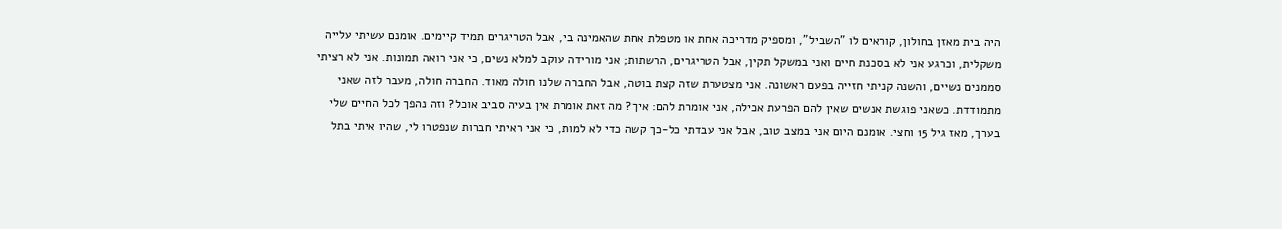היה בית מאזן בחולון, קוראים לו "השביל", ומספיק מדריכה אחת או מטפלת אחת שהאמינה בי, אבל הטריגרים תמיד קיימים. אומנם עשיתי עלייה משקלית, וכרגע אני לא בסכנת חיים ואני במשקל תקין, אבל הטריגרים, הרשתות; אני מורידה עוקב למלא נשים, כי אני רואה תמונות. אני לא רציתי סממנים נשיים, והשנה קניתי חזייה בפעם ראשונה. אני מצטערת שזה קצת בוטה, אבל החברה שלנו חולה מאוד. החברה חולה, מעבר לזה שאני מתמודדת. כשאני פוגשת אנשים שאין להם הפרעת אכילה, אני אומרת להם: איך? מה זאת אומרת אין בעיה סביב אוכל? וזה נהפך לכל החיים שלי בערך, מאז גיל 15 וחצי. אומנם היום אני במצב טוב, אבל אני עבדתי כל-כך קשה כדי לא למות, כי אני ראיתי חברות שנפטרו לי, שהיו איתי בתל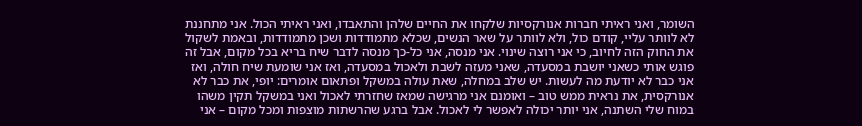השומר, ואני ראיתי חברות אנורקסיות שלקחו את החיים שלהן והתאבדו, ואני ראיתי הכול. אני מתחננת לא לוותר עליי, קודם כול, ולא לוותר על שאר הנשים, שכלא מתמודדות ושכן מתמודדות, ובאמת לשקול את החוק הזה לחיוב, כי אני רוצה שינוי. אני מנסה, אני כל-כך מנסה לדבר שיח בריא בכל מקום, אבל זה פוגש אותי כשאני יושבת במסעדה, שאני מעזה לשבת ולאכול במסעדה, ואז אני שומעת שיח חולה, ואז אני כבר לא יודעת מה לעשות. יש שלב במחלה, שאת עולה במשקל ופתאום אומרים: יופי, את כבר לא אנורקסית, את נראית ממש טוב – ואומנם אני מרגישה שמאז שחזרתי לאכול ואני במשקל תקין משהו במוח שלי השתנה, אני יותר יכולה לאפשר לי לאכול. אבל ברגע שהרשתות מוצפות ומכל מקום – אני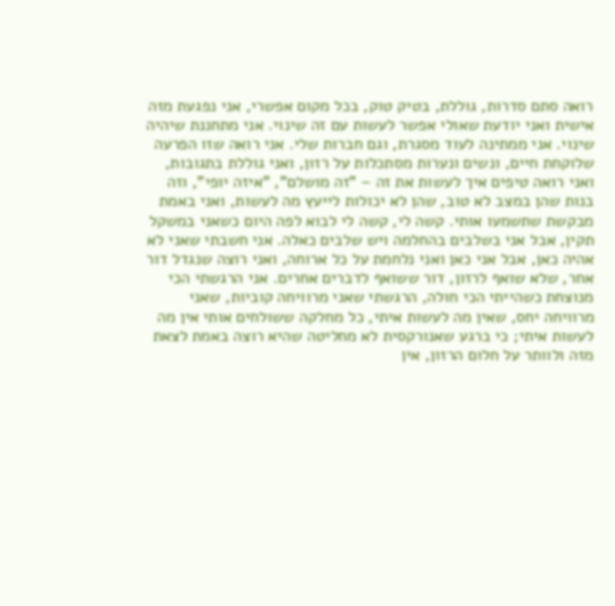רואה סתם סדרות, גוללת, בטיק טוק, בכל מקום אפשרי, אני נפגעת מזה אישית ואני יודעת שאולי אפשר לעשות עם זה שינוי. אני מתחננת שיהיה שינוי. אני ממתינה לעוד מסגרת, וגם חברות שלי. אני רואה שזו הפרעה שלוקחת חיים, ונשים ונערות מסתכלות על רזון, ואני גוללת בתגובות, ואני רואה טיפים איך לעשות את זה – "זה מושלם", "איזה יופי", וזה בנות שהן במצב לא טוב, שהן לא יכולות לייעץ מה לעשות, ואני באמת מבקשת שתשמעו אותי. קשה לי, קשה לי לבוא לפה היום כשאני במשקל תקין, אבל אני בשלבים בהחלמה ויש שלבים כאלה. אני חשבתי שאני לא אהיה כאן, אבל אני כאן ואני נלחמת על כל ארוחה, ואני רוצה שנגדל דור אחר, שלא שואף לרזון, דור ששואף לדברים אחרים. אני הרגשתי הכי מנוצחת כשהייתי הכי חולה, הרגשתי שאני מרוויחה קוביות, שאני מרוויחה יחס, שאין מה לעשות איתי, כל מחלקה ששולחים אותי אין מה לעשות איתי; כי ברגע שאנורקסית לא מחליטה שהיא רוצה באמת לצאת מזה ולוותר על חלום הרזון, אין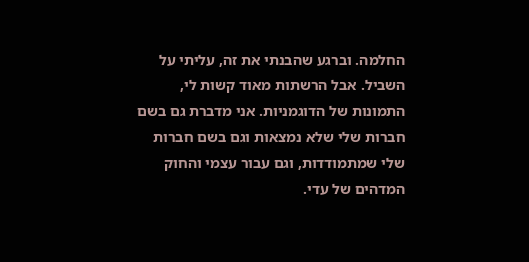החלמה. וברגע שהבנתי את זה, עליתי על השביל. אבל הרשתות מאוד קשות לי, התמונות של הדוגמניות. אני מדברת גם בשם חברות שלי שלא נמצאות וגם בשם חברות שלי שמתמודדות, וגם עבור עצמי והחוק המדהים של עדי.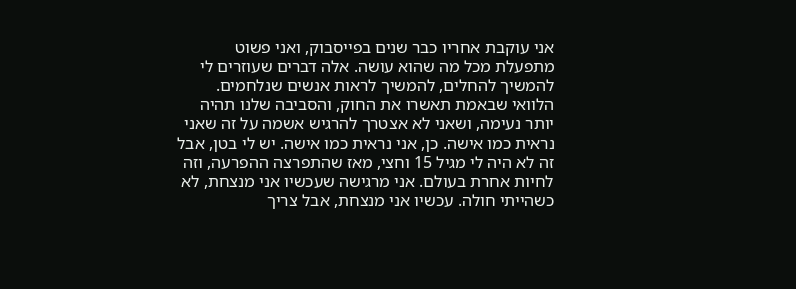אני עוקבת אחריו כבר שנים בפייסבוק, ואני פשוט מתפעלת מכל מה שהוא עושה. אלה דברים שעוזרים לי להמשיך להחלים, להמשיך לראות אנשים שנלחמים. הלוואי שבאמת תאשרו את החוק, והסביבה שלנו תהיה יותר נעימה, ושאני לא אצטרך להרגיש אשמה על זה שאני נראית כמו אישה. כן, אני נראית כמו אישה. יש לי בטן, אבל זה לא היה לי מגיל 15 וחצי, מאז שהתפרצה ההפרעה, וזה לחיות אחרת בעולם. אני מרגישה שעכשיו אני מנצחת, לא כשהייתי חולה. עכשיו אני מנצחת, אבל צריך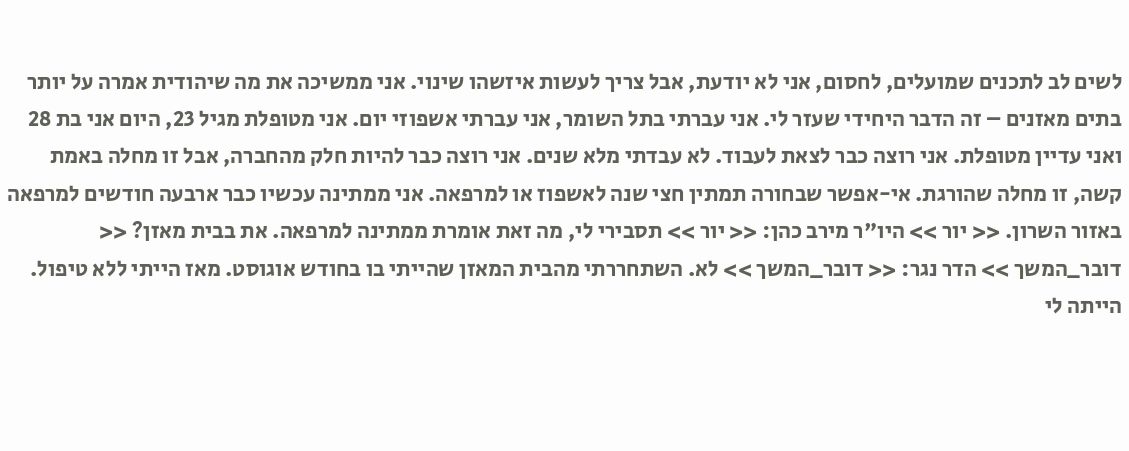לשים לב לתכנים שמועלים, לחסום, אני לא יודעת, אבל צריך לעשות איזשהו שינוי. אני ממשיכה את מה שיהודית אמרה על יותר בתים מאזנים – זה הדבר היחידי שעזר לי. אני עברתי בתל השומר, אני עברתי אשפוזי יום. אני מטופלת מגיל 23, היום אני בת 28 ואני עדיין מטופלת. אני רוצה כבר לצאת לעבוד. לא עבדתי מלא שנים. אני רוצה כבר להיות חלק מהחברה, אבל זו מחלה באמת קשה, זו מחלה שהורגת. אי-אפשר שבחורה תמתין חצי שנה לאשפוז או למרפאה. אני ממתינה עכשיו כבר ארבעה חודשים למרפאה באזור השרון. << יור >> היו"ר מירב כהן: << יור >> תסבירי לי, מה זאת אומרת ממתינה למרפאה. את בבית מאזן? << דובר_המשך >> הדר נגר: << דובר_המשך >> לא. השתחררתי מהבית המאזן שהייתי בו בחודש אוגוסט. מאז הייתי ללא טיפול. הייתה לי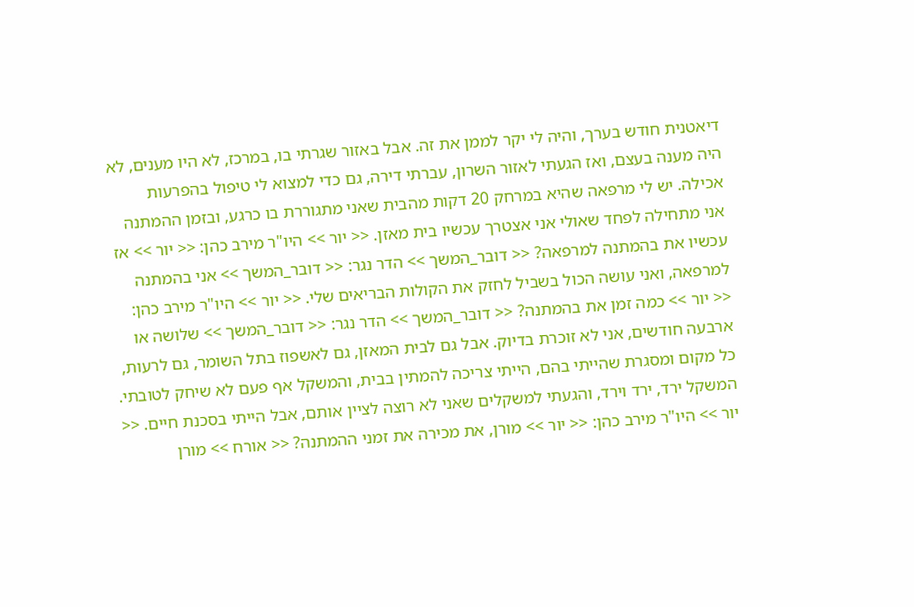דיאטנית חודש בערך, והיה לי יקר לממן את זה. אבל באזור שגרתי בו, במרכז, לא היו מענים, לא היה מענה בעצם, ואז הגעתי לאזור השרון, עברתי דירה, גם כדי למצוא לי טיפול בהפרעות אכילה. יש לי מרפאה שהיא במרחק 20 דקות מהבית שאני מתגוררת בו כרגע, ובזמן ההמתנה אני מתחילה לפחד שאולי אני אצטרך עכשיו בית מאזן. << יור >> היו"ר מירב כהן: << יור >> אז עכשיו את בהמתנה למרפאה? << דובר_המשך >> הדר נגר: << דובר_המשך >> אני בהמתנה למרפאה, ואני עושה הכול בשביל לחזק את הקולות הבריאים שלי. << יור >> היו"ר מירב כהן: << יור >> כמה זמן את בהמתנה? << דובר_המשך >> הדר נגר: << דובר_המשך >> שלושה או ארבעה חודשים, אני לא זוכרת בדיוק. אבל גם לבית המאזן, גם לאשפוז בתל השומר, גם לרעות, כל מקום ומסגרת שהייתי בהם, הייתי צריכה להמתין בבית, והמשקל אף פעם לא שיחק לטובתי. המשקל ירד, ירד וירד, והגעתי למשקלים שאני לא רוצה לציין אותם, אבל הייתי בסכנת חיים. << יור >> היו"ר מירב כהן: << יור >> מורן, את מכירה את זמני ההמתנה? << אורח >> מורן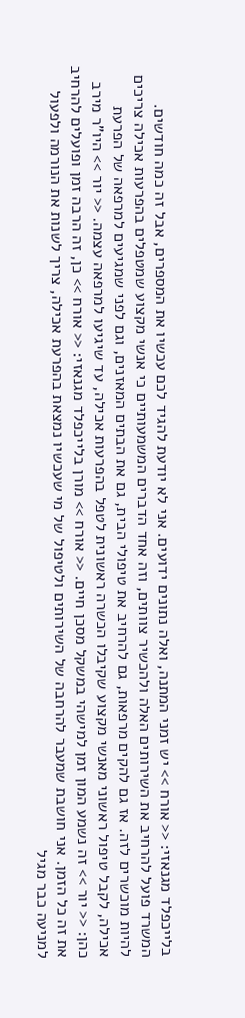בלייכפלד מגנאזי: << אורח >> יש זמני המתנה, ואלה נתונים ידועים. אני לא יודעת להגיד לכם עכשיו את המספרים, אבל זה כמה חודשים. המשרד פועל להרחיב את השירותים האלה ולהכשיר צוותים, וזה אחד הדברים המשמעותיים כי אנשי מקצוע שמטפלים בהפרעות אכילה צריכים להיות מוכשרים לזה. אז גם להקים מרפאות, גם להרחיב את טיפולי הבית, גם את הבתים המאזנים, וגם לפני שמגיעים למרפאה של הפרעת אכילה, לקבל טיפול ראשוני מאנשי מקצוע שקיבלו הכשרה ראשונית לטפל בהפרעות אכילה, עד שיגיעו למרפאה עצמה. << יור >> היו"ר מירב כהן: << יור >> זה נשמע המון זמן למישהי במשקל מסכן חיים. << אורח >> מורן בלייכפלד מגנאזי: << אורח >> כן, זה הרבה זמן ופועלים להרחיב את זה כל הזמן. אני חושבת שמעבר להרחבה של השירותים ולטיפול של מי שעכשיו נמצאת בהפרעת אכילה, צריך לשנות את הנורמה ולפעול למניעה כבר מגיל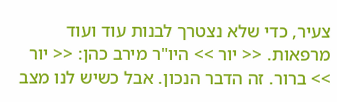צעיר, כדי שלא נצטרך לבנות עוד ועוד מרפאות. << יור >> היו"ר מירב כהן: << יור >> ברור. זה הדבר הנכון. אבל כשיש לנו מצב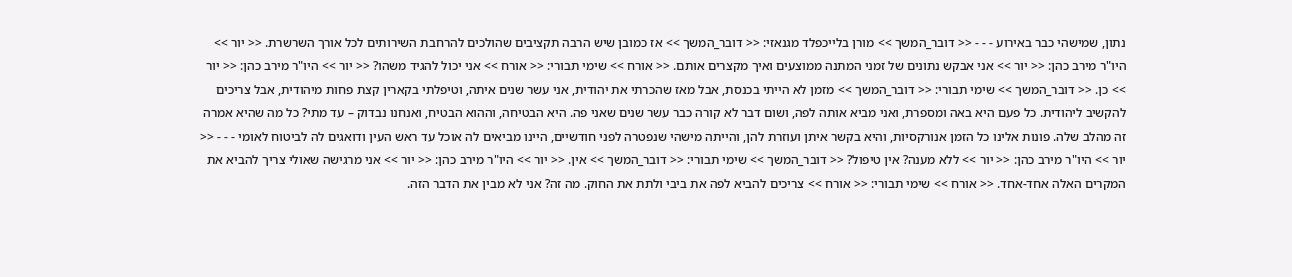נתון, שמישהי כבר באירוע - - - << דובר_המשך >> מורן בלייכפלד מגנאזי: << דובר_המשך >> אז כמובן שיש הרבה תקציבים שהולכים להרחבת השירותים לכל אורך השרשרת. << יור >> היו"ר מירב כהן: << יור >> אני אבקש נתונים של זמני המתנה ממוצעים ואיך מקצרים אותם. << אורח >> שימי תבורי: << אורח >> אני יכול להגיד משהו? << יור >> היו"ר מירב כהן: << יור >> כן. << דובר_המשך >> שימי תבורי: << דובר_המשך >> מזמן לא הייתי בכנסת, אבל מאז שהכרתי את יהודית, אני עשר שנים איתה, וטיפלתי בקארין קצת פחות מיהודית, אבל צריכים להקשיב ליהודית. כל פעם היא באה ומספרת, ואני מביא אותה לפה, ושום דבר לא קורה כבר עשר שנים שאני פה. היא הבטיחה, וההוא הבטיח, ואנחנו נבדוק – עד מתי? כל מה שהיא אמרה זה מהלב שלה. פונות אלינו כל הזמן אנורקסיות, והיא בקשר איתן ועוזרת להן, והייתה מישהי שנפטרה לפני חודשיים, היינו מביאים לה אוכל עד ראש העין ודואגים לה לביטוח לאומי - - - << יור >> היו"ר מירב כהן: << יור >> ללא מענה? אין טיפול? << דובר_המשך >> שימי תבורי: << דובר_המשך >> אין. << יור >> היו"ר מירב כהן: << יור >> אני מרגישה שאולי צריך להביא את המקרים האלה אחד-אחד. << אורח >> שימי תבורי: << אורח >> צריכים להביא לפה את ביבי ולתת את החוק. מה זה? אני לא מבין את הדבר הזה.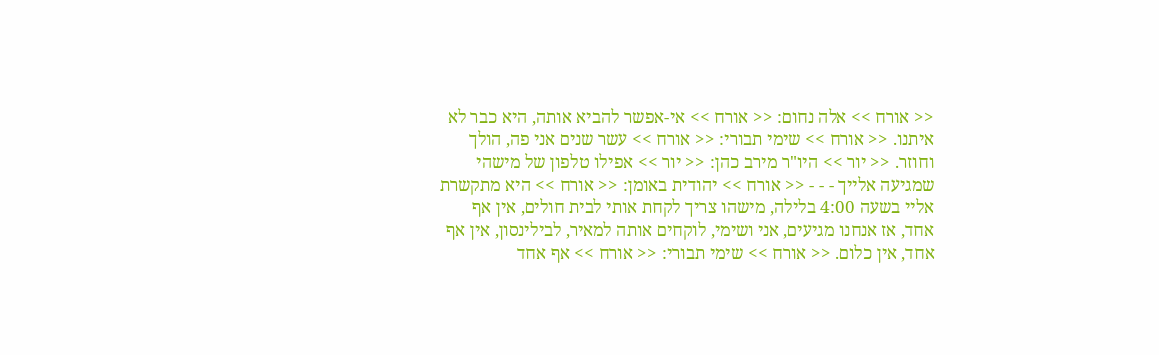<< אורח >> אלה נחום: << אורח >> אי-אפשר להביא אותה, היא כבר לא איתנו. << אורח >> שימי תבורי: << אורח >> עשר שנים אני פה, הולך וחוזר. << יור >> היו"ר מירב כהן: << יור >> אפילו טלפון של מישהי שמגיעה אלייך - - - << אורח >> יהודית באומן: << אורח >> היא מתקשרת אליי בשעה 4:00 בלילה, מישהו צריך לקחת אותי לבית חולים, אין אף אחד, אז אנחנו מגיעים, אני ושימי, לוקחים אותה למאיר, לבילינסון, אין אף אחד, אין כלום. << אורח >> שימי תבורי: << אורח >> אף אחד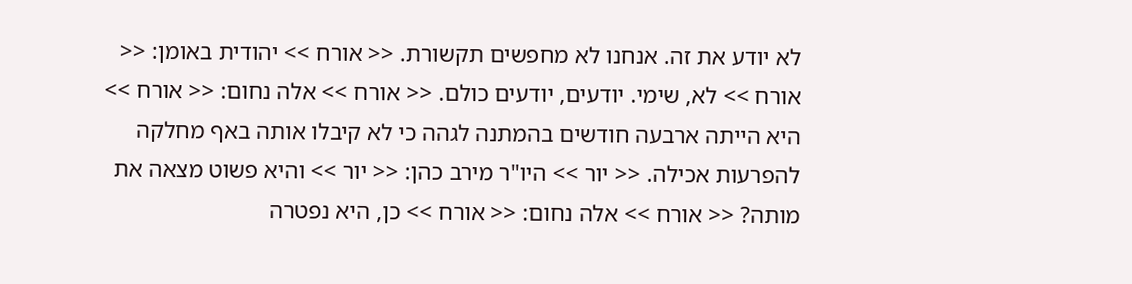לא יודע את זה. אנחנו לא מחפשים תקשורת. << אורח >> יהודית באומן: << אורח >> לא, שימי. יודעים, יודעים כולם. << אורח >> אלה נחום: << אורח >> היא הייתה ארבעה חודשים בהמתנה לגהה כי לא קיבלו אותה באף מחלקה להפרעות אכילה. << יור >> היו"ר מירב כהן: << יור >> והיא פשוט מצאה את מותה? << אורח >> אלה נחום: << אורח >> כן, היא נפטרה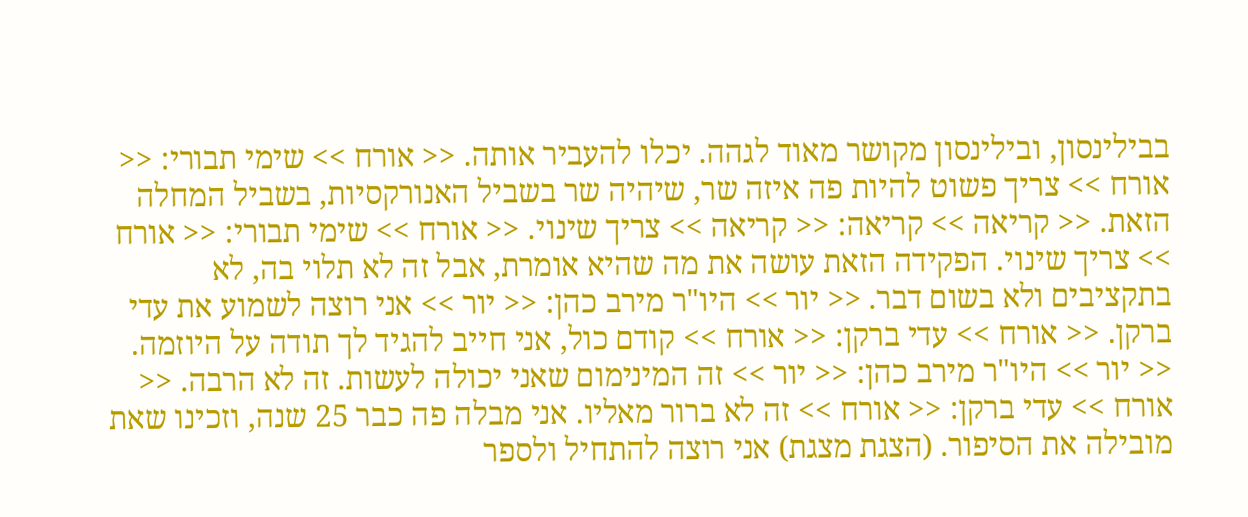בבילינסון, ובילינסון מקושר מאוד לגהה. יכלו להעביר אותה. << אורח >> שימי תבורי: << אורח >> צריך פשוט להיות פה איזה שר, שיהיה שר בשביל האנורקסיות, בשביל המחלה הזאת. << קריאה >> קריאה: << קריאה >> צריך שינוי. << אורח >> שימי תבורי: << אורח >> צריך שינוי. הפקידה הזאת עושה את מה שהיא אומרת, אבל זה לא תלוי בה, לא בתקציבים ולא בשום דבר. << יור >> היו"ר מירב כהן: << יור >> אני רוצה לשמוע את עדי ברקן. << אורח >> עדי ברקן: << אורח >> קודם כול, אני חייב להגיד לך תודה על היוזמה. << יור >> היו"ר מירב כהן: << יור >> זה המינימום שאני יכולה לעשות. זה לא הרבה. << אורח >> עדי ברקן: << אורח >> זה לא ברור מאליו. אני מבלה פה כבר 25 שנה, וזכינו שאת מובילה את הסיפור. (הצגת מצגת) אני רוצה להתחיל ולספר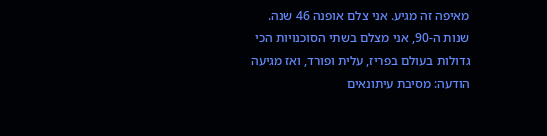מאיפה זה מגיע. אני צלם אופנה 46 שנה. שנות ה-90, אני מצלם בשתי הסוכנויות הכי גדולות בעולם בפריז, עלית ופורד, ואז מגיעה הודעה: מסיבת עיתונאים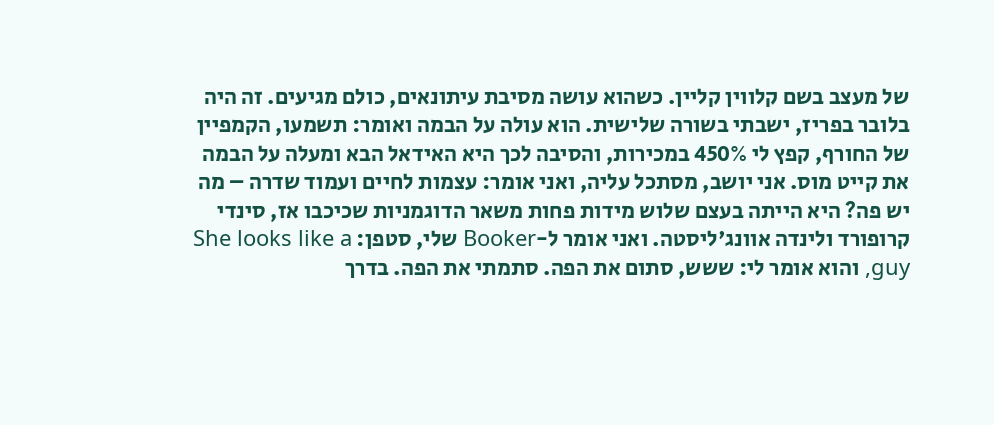של מעצב בשם קלווין קליין. כשהוא עושה מסיבת עיתונאים, כולם מגיעים. זה היה בלובר בפריז, ישבתי בשורה שלישית. הוא עולה על הבמה ואומר: תשמעו, הקמפיין של החורף, קפץ לי 450% במכירות, והסיבה לכך היא האידאל הבא ומעלה על הבמה את קייט מוס. אני יושב, מסתכל עליה, ואני אומר: עצמות לחיים ועמוד שדרה – מה יש פה? היא הייתה בעצם שלוש מידות פחות משאר הדוגמניות שכיכבו אז, סינדי קרופורד ולינדה אוונג'ליסטה. ואני אומר ל-Booker שלי, סטפן: She looks like a guy, והוא אומר לי: ששש, סתום את הפה. סתמתי את הפה. בדרך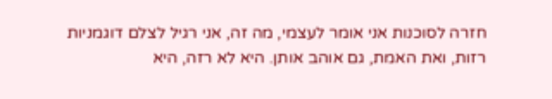חזרה לסוכנות אני אומר לעצמי, מה זה, אני רגיל לצלם דוגמניות רזות, ואת האמת, גם אוהב אותן. היא לא רזה, היא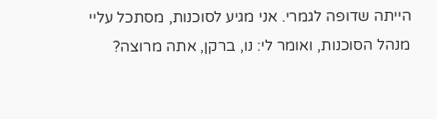הייתה שדופה לגמרי. אני מגיע לסוכנות, מסתכל עליי מנהל הסוכנות, ואומר לי: נו, ברקן, אתה מרוצה?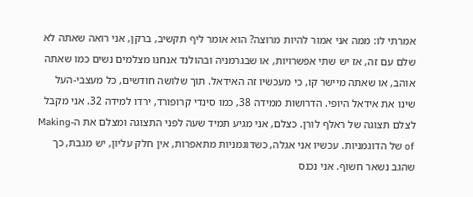אמרתי לו: ממה אני אמור להיות מרוצה? הוא אומר ליף תקשיב, ברקן, אני רואה שאתה לא שלם עם זה, אז יש שתי אפשרויות, או שבגרמניה ובהולנד אנחנו מצלמים נשים כמו שאתה אוהב, או שאתה מיישר קו, כי מעכשיו זה האידאל. תוך שלושה חודשים, כל מעצבי-העל שינו את אידאל היופי. הדרושות ממידה 38, כמו סינדי קרופורד, ירדו למידה 32. אני מקבל לצלם תצוגה של ראלף לורן. כצלם, אני מגיע תמיד שעה לפני התצוגה ומצלם את ה-Making of של הדוגמניות. עכשיו אני אגלה, כשדוגמניות מתאפרות, אין חלק עליון, יש מגבת, כך שהגב נשאר חשוף. אני נכנס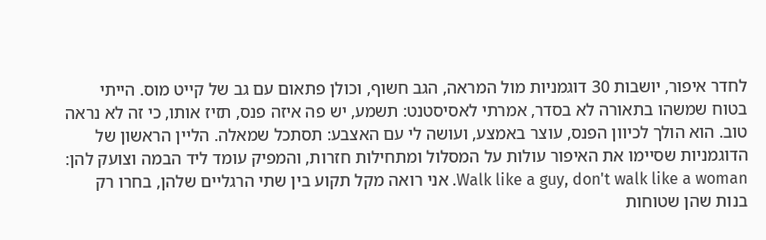לחדר איפור, יושבות 30 דוגמניות מול המראה, הגב חשוף, וכולן פתאום עם גב של קייט מוס. הייתי בטוח שמשהו בתאורה לא בסדר, אמרתי לאסיסטנט: תשמע, יש פה איזה פנס, תזיז אותו, כי זה לא נראה טוב. הוא הולך לכיוון הפנס, עוצר באמצע, ועושה לי עם האצבע: תסתכל שמאלה. הליין הראשון של הדוגמניות שסיימו את האיפור עולות על המסלול ומתחילות חזרות, והמפיק עומד ליד הבמה וצועק להן: Walk like a guy, don't walk like a woman. אני רואה מקל תקוע בין שתי הרגליים שלהן, בחרו רק בנות שהן שטוחות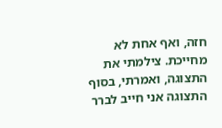חזה, ואף אחת לא מחייכת. צילמתי את התצוגה, ואמרתי, בסוף התצוגה אני חייב לברר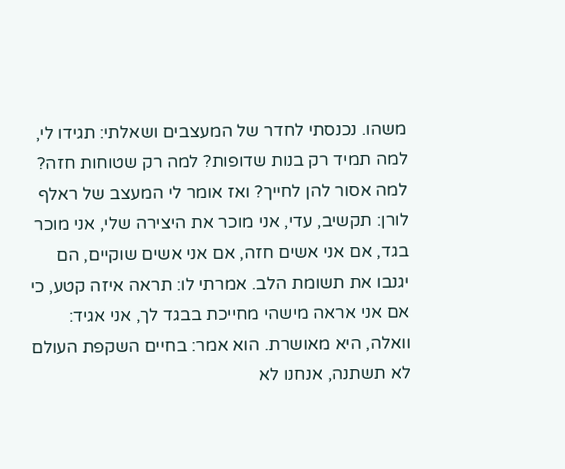משהו. נכנסתי לחדר של המעצבים ושאלתי: תגידו לי, למה תמיד רק בנות שדופות? למה רק שטוחות חזה? למה אסור להן לחייך? ואז אומר לי המעצב של ראלף לורן: תקשיב, עדי, אני מוכר את היצירה שלי, אני מוכר בגד, אם אני אשים חזה, אם אני אשים שוקיים, הם יגנבו את תשומת הלב. אמרתי לו: תראה איזה קטע, כי אם אני אראה מישהי מחייכת בבגד לך, אני אגיד: וואלה, היא מאושרת. הוא אמר: בחיים השקפת העולם לא תשתנה, אנחנו לא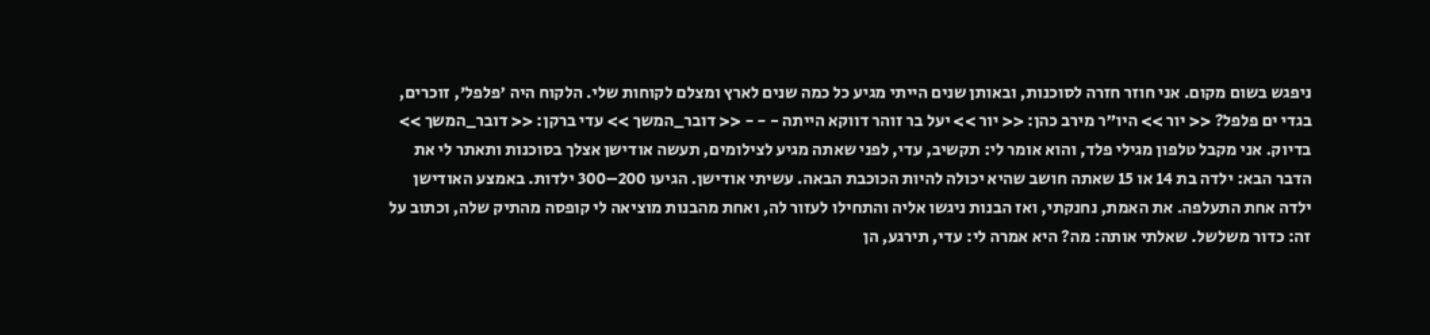ניפגש בשום מקום. אני חוזר חזרה לסוכנות, ובאותן שנים הייתי מגיע כל כמה שנים לארץ ומצלם לקוחות שלי. הלקוח היה 'פלפל', זוכרים, בגדי ים פלפל? << יור >> היו"ר מירב כהן: << יור >> יעל בר זוהר דווקא הייתה - - - << דובר_המשך >> עדי ברקן: << דובר_המשך >> בדיוק. אני מקבל טלפון מגילי פלד, והוא אומר לי: תקשיב, עדי, לפני שאתה מגיע לצילומים, תעשה אודישן אצלך בסוכנות ותאתר לי את הדבר הבא: ילדה בת 14 או 15 שאתה חושב שהיא יכולה להיות הכוכבת הבאה. עשיתי אודישן. הגיעו 200–300 ילדות. באמצע האודישן ילדה אחת התעלפה. את האמת, נחנקתי, ואז הבנות ניגשו אליה והתחילו לעזור לה, ואחת מהבנות מוציאה לי קופסה מהתיק שלה, וכתוב על זה: כדור משלשל. שאלתי אותה: מה? היא אמרה לי: עדי, תירגע, הן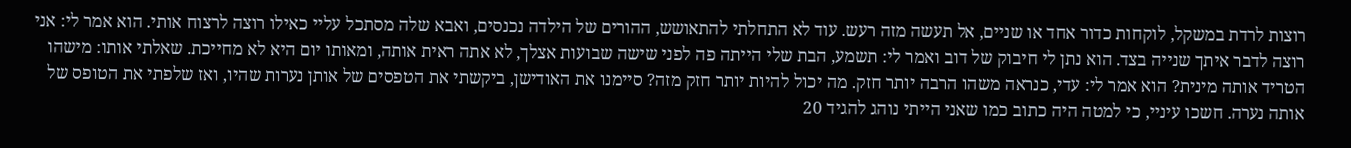רוצות לרדת במשקל, לוקחות כדור אחד או שניים, אל תעשה מזה רעש. עוד לא התחלתי להתאושש, ההורים של הילדה נכנסים, ואבא שלה מסתכל עליי כאילו רוצה לרצוח אותי. הוא אמר לי: אני רוצה לדבר איתך שנייה בצד. הוא נתן לי חיבוק של דוב ואמר לי: תשמע, הבת שלי הייתה פה לפני שישה שבועות אצלך, לא אתה ראית אותה, ומאותו יום היא לא מחייכת. שאלתי אותו: מישהו הטריד אותה מינית? הוא אמר לי: עדי, כנראה משהו הרבה יותר חזק. מה יכול להיות יותר חזק מזה? סיימנו את האודישן, ביקשתי את הטפסים של אותן נערות שהיו, ואז שלפתי את הטופס של אותה נערה. חשכו עיניי, כי למטה היה כתוב כמו שאני הייתי נוהג להגיד 20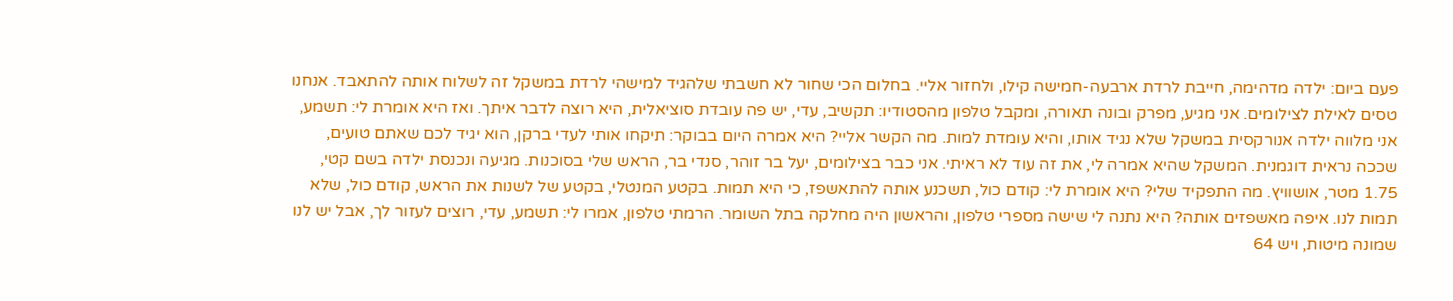פעם ביום: ילדה מדהימה, חייבת לרדת ארבעה-חמישה קילו, ולחזור אליי. בחלום הכי שחור לא חשבתי שלהגיד למישהי לרדת במשקל זה לשלוח אותה להתאבד. אנחנו טסים לאילת לצילומים. אני מגיע, מפרק ובונה תאורה, ומקבל טלפון מהסטודיו: תקשיב, עדי, יש פה עובדת סוציאלית, היא רוצה לדבר איתך. ואז היא אומרת לי: תשמע, אני מלווה ילדה אנורקסית במשקל שלא נגיד אותו, והיא עומדת למות. מה הקשר אליי? היא אמרה היום בבוקר: תיקחו אותי לעדי ברקן, הוא יגיד לכם שאתם טועים, שככה נראית דוגמנית. המשקל שהיא אמרה לי, את זה עוד לא ראיתי. אני כבר בצילומים, יעל בר זוהר, סנדי בר, הראש שלי בסוכנות. מגיעה ונכנסת ילדה בשם קטי, 1.75 מטר, אושוויץ. מה התפקיד שלי? היא אומרת לי: קודם כול, תשכנע אותה להתאשפז, כי היא תמות. בקטע המנטלי, בקטע של לשנות את הראש, קודם כול, שלא תמות לנו. איפה מאשפזים אותה? היא נתנה לי שישה מספרי טלפון, והראשון היה מחלקה בתל השומר. הרמתי טלפון, אמרו לי: תשמע, עדי, רוצים לעזור לך, אבל יש לנו שמונה מיטות, ויש 64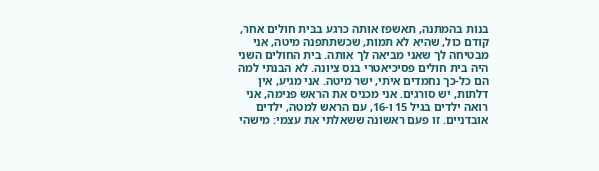בנות בהמתנה, תאשפז אותה כרגע בבית חולים אחר, קודם כול, שהיא לא תמות, שכשתתפנה מיטה, אני מבטיחה לך שאני מביאה לך אותה. בית החולים השני היה בית חולים פסיכיאטרי בנס ציונה. לא הבנתי למה הם כל-כך נחמדים איתי, ישר מיטה. אני מגיע, אין דלתות, יש סורגים. אני מכניס את הראש פנימה, אני רואה ילדים בגיל 15 ו-16, עם הראש למטה, ילדים אובדניים. זו פעם ראשונה ששאלתי את עצמי: מישהי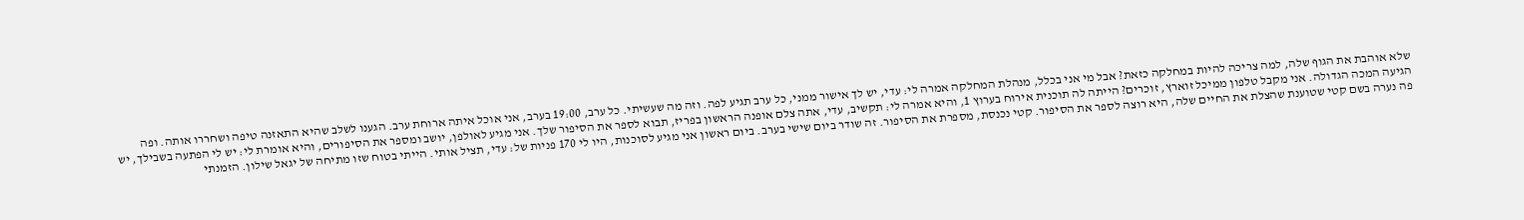שלא אוהבת את הגוף שלה, למה צריכה להיות במחלקה כזאת? אבל מי אני בכלל, מנהלת המחלקה אמרה לי: עדי, יש לך אישור ממני, כל ערב תגיע לפה. וזה מה שעשיתי. כל ערב, 19:00 בערב, אני אוכל איתה ארוחת ערב. הגענו לשלב שהיא התאזנה טיפה ושחררו אותה. ופה הגיעה המכה הגדולה. אני מקבל טלפון ממיכל זוארץ, זוכרים? הייתה לה תוכנית אירוח בערוץ 1, והיא אמרה לי: תקשיב, עדי, אתה צלם אופנה הראשון בפריז, תבוא לספר את הסיפור שלך. אני מגיע לאולפן, יושב ומספר את הסיפורים, והיא אומרת לי: יש לי הפתעה בשבילך, יש פה נערה בשם קטי שטוענת שהצלת את החיים שלה, היא רוצה לספר את הסיפור. קטי נכנסת, מספרת את הסיפור. זה שודר ביום שישי בערב. ביום ראשון אני מגיע לסוכנות, היו לי 170 פניות של: עדי, תציל אותי. הייתי בטוח שזו מתיחה של יגאל שילון. הזמנתי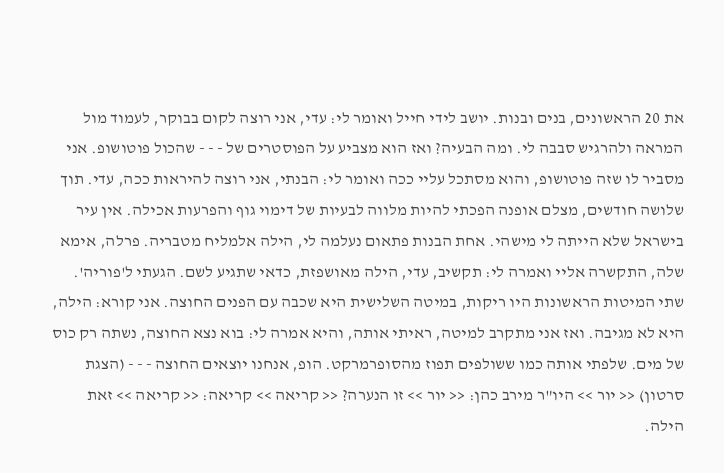את 20 הראשונים, בנים ובנות. יושב לידי חייל ואומר לי: עדי, אני רוצה לקום בבוקר, לעמוד מול המראה ולהרגיש סבבה לי. ומה הבעיה? ואז הוא מצביע על הפוסטרים של - - - שהכול פוטושופ. אני מסביר לו שזה פוטושופ, והוא מסתכל עליי ככה ואומר לי: הבנתי, אני רוצה להיראות ככה, עדי. תוך שלושה חודשים, מצלם אופנה הפכתי להיות מלווה לבעיות של דימוי גוף והפרעות אכילה. אין עיר בישראל שלא הייתה לי מישהי. אחת הבנות פתאום נעלמה לי, הילה אלמליח מטבריה. פרלה, אימא שלה, התקשרה אליי ואמרה לי: תקשיב, עדי, הילה מאושפזת, כדאי שתגיע לשם. הגעתי ל'פוריה'. שתי המיטות הראשונות היו ריקות, במיטה השלישית היא שכבה עם הפנים החוצה. אני קורא: הילה, היא לא מגיבה. ואז אני מתקרב למיטה, ראיתי אותה, והיא אמרה לי: בוא נצא החוצה, נשתה רק כוס של מים. שלפתי אותה כמו ששולפים תפוז מהסופרמרקט. הופ, אנחנו יוצאים החוצה - - - (הצגת סרטון) << יור >> היו"ר מירב כהן: << יור >> זו הנערה? << קריאה >> קריאה: << קריאה >> זאת הילה.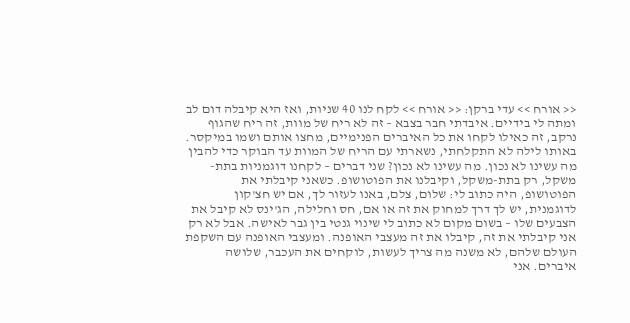<< אורח >> עדי ברקן: << אורח >> לקח לנו 40 שניות, ואז היא קיבלה דום לב ומתה לי בידיים. איבדתי חבר בצבא – זה לא ריח של מוות, זה ריח שהגוף נרקב, זה כאילו לקחו את כל האיברים הפנימיים, מחצו אותם ושמו במיקסר. באותו לילה לא התקלחתי, נשארתי עם הריח של המוות עד הבוקר כדי להבין מה עשינו לא נכון. מה עשינו לא נכון? שני דברים – לקחנו דוגמניות בתת-משקל, רק בתת-משקל, וקיבלנו את הפוטושופ. כשאני קיבלתי את הפוטושופ, היה כתוב לי: שלום, צלם, באנו לעזור לך, אם יש חצ'קון לדוגמנית, יש לך דרך למחוק את זה או אם, חס וחלילה, הג'ינס לא קיבל את הצבעים שלו – בשום מקום לא כתוב לי שינוי גנטי בין גבר לאישה. אבל לא רק אני קיבלתי את זה, קיבלו את זה מעצבי האופנה. ומעצבי האופנה עם השקפת העולם שלהם, לא משנה מה צריך לעשות, לוקחים את העכבר, שלושה איברים. אני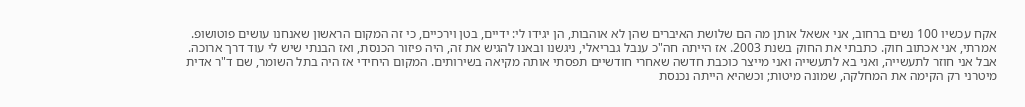אקח עכשיו 100 נשים ברחוב, אני אשאל אותן מה הם שלושת האיברים שהן לא אוהבות, הן יגידו לי: ידיים, בטן וירכיים, כי זה המקום הראשון שאנחנו עושים פוטושופ. אמרתי, אני אכתוב חוק. כתבתי את החוק בשנת 2003. אז הייתה חה"כ ענבל גבריאלי, ניגשנו ובאנו להגיש את זה, היה פיזור הכנסת, ואז הבנתי שיש לי עוד דרך ארוכה. אבל אני חוזר לתעשייה, ואני בא לתעשייה ואני מייצר כוכבת חדשה שאחרי חודשיים תפסתי אותה מקיאה בשירותים. המקום היחידי אז היה בתל השומר, שם ד"ר אדית מיטרני רק הקימה את המחלקה, שמונה מיטות; וכשהיא הייתה נכנסת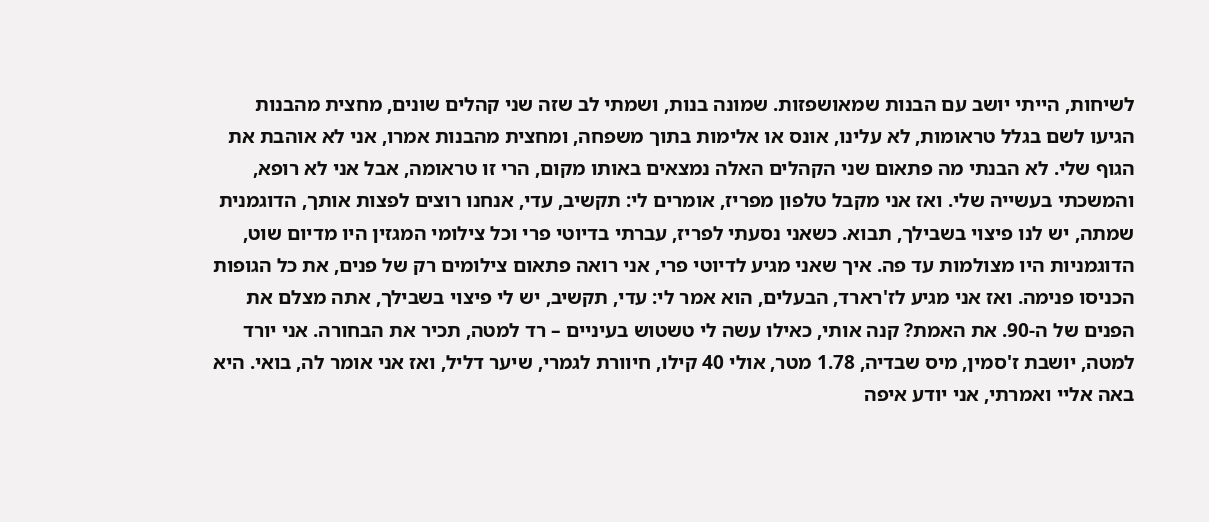לשיחות, הייתי יושב עם הבנות שמאושפזות. שמונה בנות, ושמתי לב שזה שני קהלים שונים, מחצית מהבנות הגיעו לשם בגלל טראומות, לא עלינו, אונס או אלימות בתוך משפחה, ומחצית מהבנות אמרו, אני לא אוהבת את הגוף שלי. לא הבנתי מה פתאום שני הקהלים האלה נמצאים באותו מקום, הרי זו טראומה, אבל אני לא רופא, והמשכתי בעשייה שלי. ואז אני מקבל טלפון מפריז, אומרים לי: תקשיב, עדי, אנחנו רוצים לפצות אותך, הדוגמנית שמתה, יש לנו פיצוי בשבילך, תבוא. כשאני נסעתי לפריז, עברתי בדיוטי פרי וכל צילומי המגזין היו מדיום שוט, הדוגמניות היו מצולמות עד פה. איך שאני מגיע לדיוטי פרי, אני רואה פתאום צילומים רק של פנים, את כל הגופות הכניסו פנימה. ואז אני מגיע לז'רארד, הבעלים, הוא אמר לי: עדי, תקשיב, יש לי פיצוי בשבילך, אתה מצלם את הפנים של ה-90. את האמת? קנה אותי, כאילו עשה לי טשטוש בעיניים – רד למטה, תכיר את הבחורה. אני יורד למטה, יושבת ז'סמין, מיס שבדיה, 1.78 מטר, אולי 40 קילו, חיוורת לגמרי, שיער דליל, ואז אני אומר לה, בואי. היא באה אליי ואמרתי, אני יודע איפה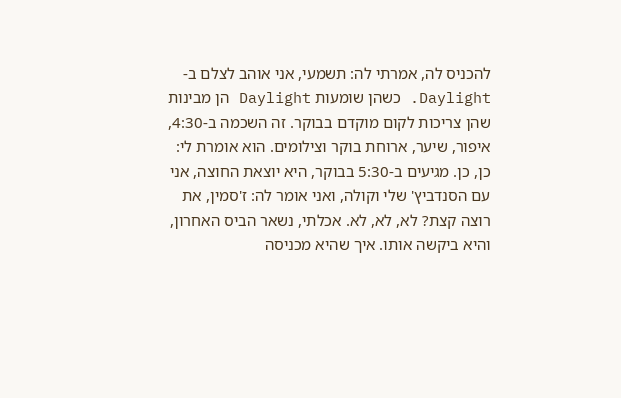להכניס לה, אמרתי לה: תשמעי, אני אוהב לצלם ב-Daylight. כשהן שומעות Daylight הן מבינות שהן צריכות לקום מוקדם בבוקר. זה השכמה ב-4:30, איפור, שיער, ארוחת בוקר וצילומים. הוא אומרת לי: כן, כן. מגיעים ב-5:30 בבוקר, היא יוצאת החוצה, אני עם הסנדביץ' שלי וקולה, ואני אומר לה: ז'סמין, את רוצה קצת? לא, לא, לא. אכלתי, נשאר הביס האחרון, והיא ביקשה אותו. איך שהיא מכניסה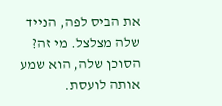את הביס לפה, הנייד שלה מצלצל. מי זה? הסוכן שלה, הוא שמע אותה לועסת.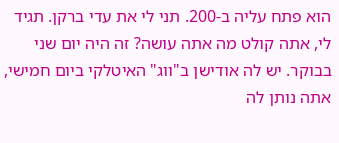הוא פתח עליה ב-200. תני לי את עדי ברקן. תגיד לי, אתה קולט מה אתה עושה? זה היה יום שני בבוקר. יש לה אודישן ב"ווג" האיטלקי ביום חמישי, אתה נותן לה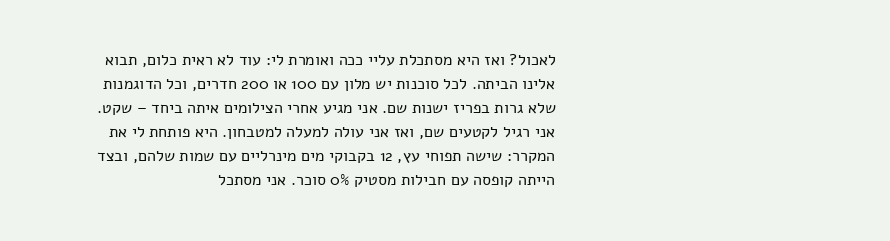לאכול? ואז היא מסתכלת עליי ככה ואומרת לי: עוד לא ראית כלום, תבוא אלינו הביתה. לכל סוכנות יש מלון עם 100 או 200 חדרים, וכל הדוגמנות שלא גרות בפריז ישנות שם. אני מגיע אחרי הצילומים איתה ביחד – שקט. אני רגיל לקטעים שם, ואז אני עולה למעלה למטבחון. היא פותחת לי את המקרר: שישה תפוחי עץ, 12 בקבוקי מים מינרליים עם שמות שלהם, ובצד הייתה קופסה עם חבילות מסטיק 0% סוכר. אני מסתכל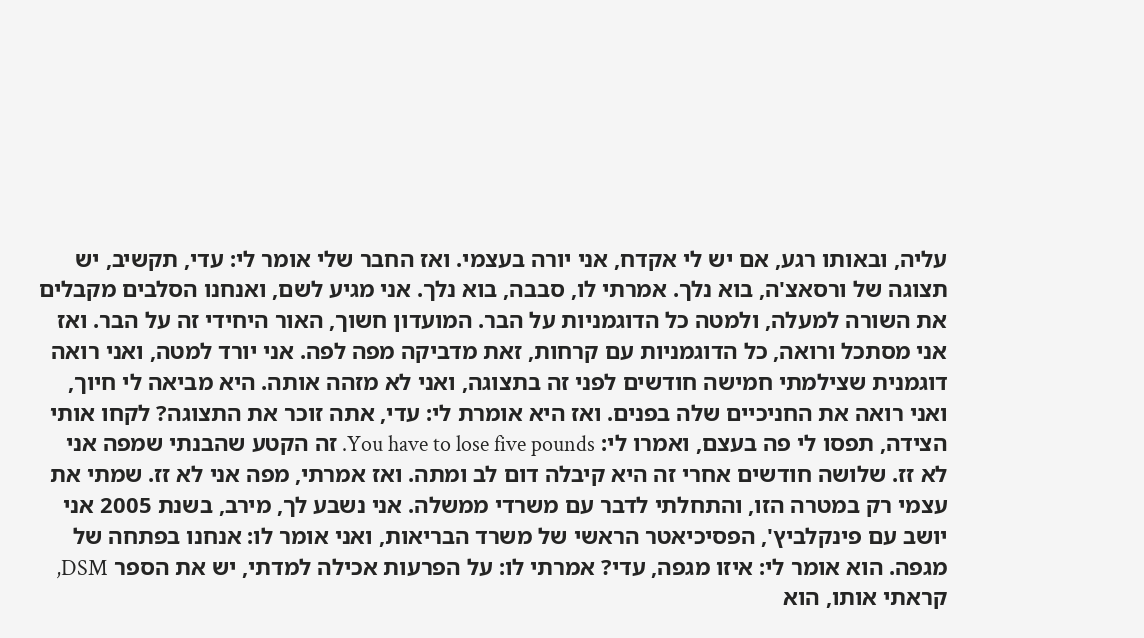עליה, ובאותו רגע, אם יש לי אקדח, אני יורה בעצמי. ואז החבר שלי אומר לי: עדי, תקשיב, יש תצוגה של ורסאצ'ה, בוא נלך. אמרתי לו, סבבה, בוא נלך. אני מגיע לשם, ואנחנו הסלבים מקבלים את השורה למעלה, ולמטה כל הדוגמניות על הבר. המועדון חשוך, האור היחידי זה על הבר. ואז אני מסתכל ורואה, כל הדוגמניות עם קרחות, זאת מדביקה מפה לפה. אני יורד למטה, ואני רואה דוגמנית שצילמתי חמישה חודשים לפני זה בתצוגה, ואני לא מזהה אותה. היא מביאה לי חיוך, ואני רואה את החניכיים שלה בפנים. ואז היא אומרת לי: עדי, אתה זוכר את התצוגה? לקחו אותי הצידה, תפסו לי פה בעצם, ואמרו לי: You have to lose five pounds. זה הקטע שהבנתי שמפה אני לא זז. שלושה חודשים אחרי זה היא קיבלה דום לב ומתה. ואז אמרתי, מפה אני לא זז. שמתי את עצמי רק במטרה הזו, והתחלתי לדבר עם משרדי ממשלה. אני נשבע לך, מירב, בשנת 2005 אני יושב עם פינקלביץ', הפסיכיאטר הראשי של משרד הבריאות, ואני אומר לו: אנחנו בפתחה של מגפה. הוא אומר לי: איזו מגפה, עדי? אמרתי לו: על הפרעות אכילה למדתי, יש את הספר DSM, קראתי אותו, הוא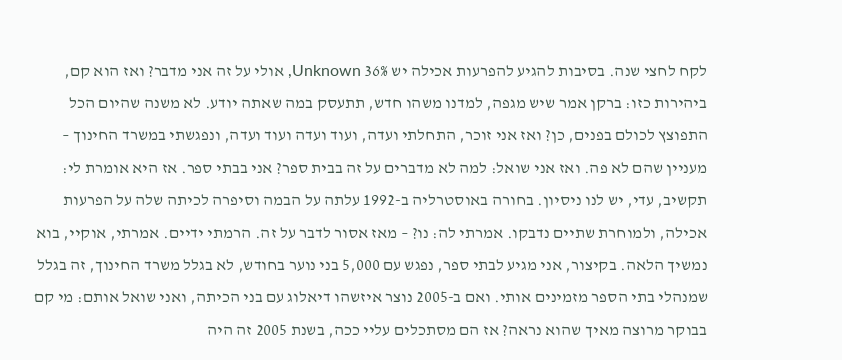לקח לחצי שנה. בסיבות להגיע להפרעות אכילה יש 36% Unknown, אולי על זה אני מדבר? ואז הוא קם, ביהירות כזו: ברקן אמר שיש מגפה, למדנו משהו חדש, תתעסק במה שאתה יודע. לא משנה שהיום הכל התפוצץ לכולם בפנים, כן? ואז אני זוכר, התחלתי ועדה, ועוד ועדה ועוד ועדה, ונפגשתי במשרד החינוך – מעניין שהם לא פה. ואז אני שואל: למה לא מדברים על זה בבית ספר? אני בבתי ספר. אז היא אומרת לי: תקשיב, עדי, יש לנו ניסיון. בחורה באוסטרליה ב-1992 עלתה על הבמה וסיפרה לכיתה שלה על הפרעות אכילה, ולמוחרת שתיים נדבקו. אמרתי לה: נו? – מאז אסור לדבר על זה. הרמתי ידיים. אמרתי, אוקיי, בוא נמשיך הלאה. בקיצור, אני מגיע לבתי ספר, נפגש עם 5,000 בני נוער בחודש, לא בגלל משרד החינוך, זה בגלל שמנהלי בתי הספר מזמינים אותי. ואם ב-2005 נוצר איזשהו דיאלוג עם בני הכיתה, ואני שואל אותם: מי קם בבוקר מרוצה מאיך שהוא נראה? אז הם מסתכלים עליי ככה, בשנת 2005 זה היה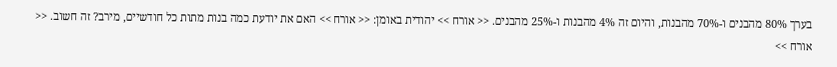בערך 80% מהבנים ו-70% מהבנות, והיום זה 4% מהבנות ו-25% מהבנים. << אורח >> יהודית באומן: << אורח >> האם את יודעת כמה בנות מתות כל חודשיים, מירב? זה חשוב. << אורח >>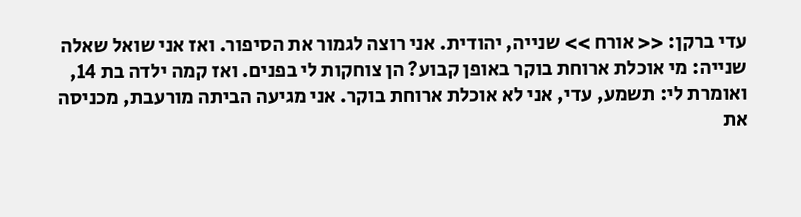עדי ברקן: << אורח >> שנייה, יהודית. אני רוצה לגמור את הסיפור. ואז אני שואל שאלה שנייה: מי אוכלת ארוחת בוקר באופן קבוע? הן צוחקות לי בפנים. ואז קמה ילדה בת 14, ואומרת לי: תשמע, עדי, אני לא אוכלת ארוחת בוקר. אני מגיעה הביתה מורעבת, מכניסה את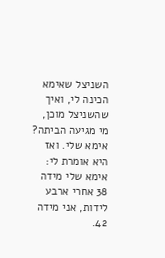השניצל שאימא הכינה לי, ואיך שהשניצל מוכן, מי מגיעה הביתה? אימא שלי. ואז היא אומרת לי: אימא שלי מידה 38 אחרי ארבע לידות, אני מידה 42.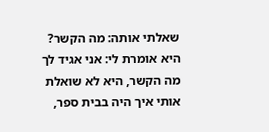שאלתי אותה: מה הקשר? היא אומרת לי: אני אגיד לך מה הקשר, היא לא שואלת אותי איך היה בבית ספר,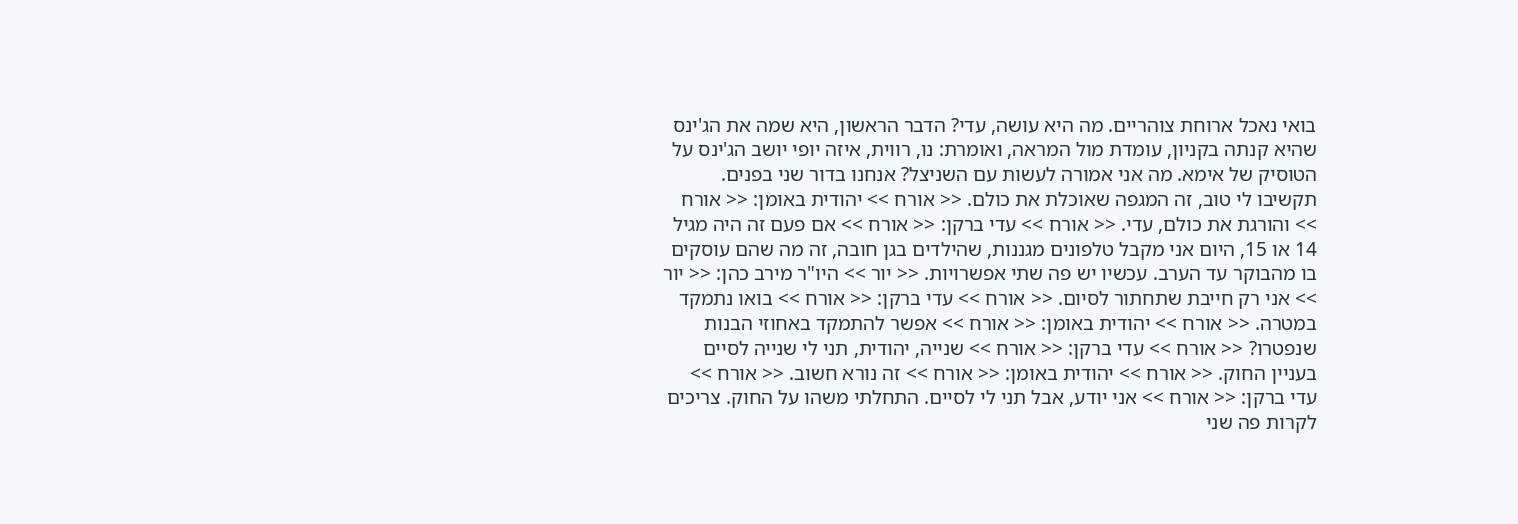בואי נאכל ארוחת צוהריים. מה היא עושה, עדי? הדבר הראשון, היא שמה את הג'ינס שהיא קנתה בקניון, עומדת מול המראה, ואומרת: נו, רווית, איזה יופי יושב הג'ינס על הטוסיק של אימא. מה אני אמורה לעשות עם השניצל? אנחנו בדור שני בפנים. תקשיבו לי טוב, זה המגפה שאוכלת את כולם. << אורח >> יהודית באומן: << אורח >> והורגת את כולם, עדי. << אורח >> עדי ברקן: << אורח >> אם פעם זה היה מגיל 14 או 15, היום אני מקבל טלפונים מגננות, שהילדים בגן חובה, זה מה שהם עוסקים בו מהבוקר עד הערב. עכשיו יש פה שתי אפשרויות. << יור >> היו"ר מירב כהן: << יור >> אני רק חייבת שתחתור לסיום. << אורח >> עדי ברקן: << אורח >> בואו נתמקד במטרה. << אורח >> יהודית באומן: << אורח >> אפשר להתמקד באחוזי הבנות שנפטרו? << אורח >> עדי ברקן: << אורח >> שנייה, יהודית, תני לי שנייה לסיים בעניין החוק. << אורח >> יהודית באומן: << אורח >> זה נורא חשוב. << אורח >> עדי ברקן: << אורח >> אני יודע, אבל תני לי לסיים. התחלתי משהו על החוק. צריכים לקרות פה שני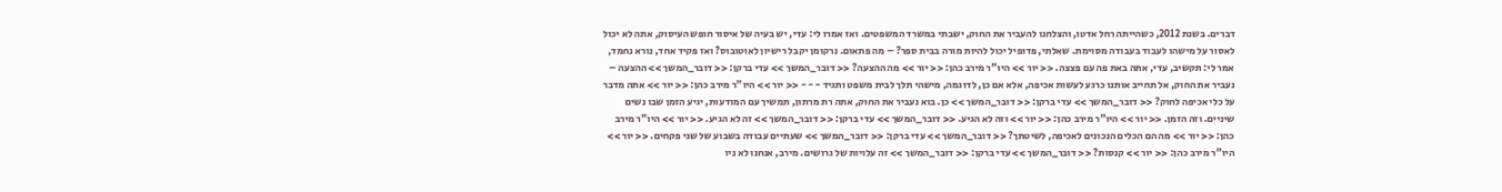דברים. בשנת 2012, כשהייתה רחל אדטו, והצלחנו להעביר את החוק, ישבתי במשרד המשפטים. ואז אמרו לי: עדי, יש בעיה של איסור חופש העיסוק, אתה לא יכול לאסור על מישהו לעבוד בעבודה מסוימת. שאלתי, פדופיל יכול להיות מורה בבית ספר? – מה פתאום. נרקומן יקבל רישיון לאוטובוס? ואז פקיד אחד, נורא נחמד, אמר לי: תקשיב, עדי, אתה באת פה עם פצצה. << יור >> היו"ר מירב כהן: << יור >> מה ההצעה? << דובר_המשך >> עדי ברקן: << דובר_המשך >> ההצעה – נעביר את החוק, אל תחייב אותנו כרגע לעשות אכיפה, אלא אם כן, לדוגמה, מישהי תלך לבית משפט ותגיד - - - << יור >> היו"ר מירב כהן: << יור >> אתה מדבר על כלי אכיפה לחוק? << דובר_המשך >> עדי ברקן: << דובר_המשך >> כן. בוא נעביר את החוק, אתה רת מרתון, תמשיך עם המודעות, יגיע הזמן שבו נשים שיניים. וזה הזמן. << יור >> היו"ר מירב כהן: << יור >> וזה לא הגיע. << דובר_המשך >> עדי ברקן: << דובר_המשך >> זה לא הגיע. << יור >> היו"ר מירב כהן: << יור >> מה הם הכלים הנכונים לאכיפה, לשיטתך? << דובר_המשך >> עדי ברקן: << דובר_המשך >> שעתיים עבודה בשבוע של שני פקחים. << יור >> היו"ר מירב כהן: << יור >> קנסות? << דובר_המשך >> עדי ברקן: << דובר_המשך >> זה עלויות של גרושים. מירב, אנחנו לא ניו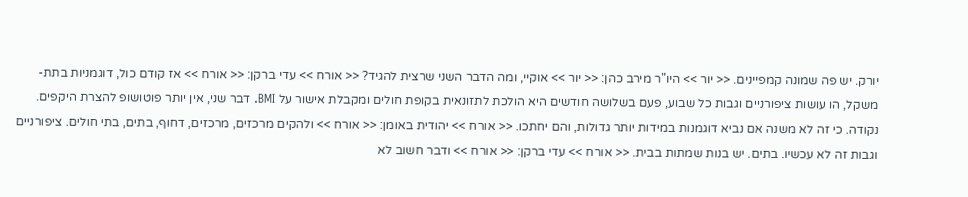יורק. יש פה שמונה קמפיינים. << יור >> היו"ר מירב כהן: << יור >> אוקיי, ומה הדבר השני שרצית להגיד? << אורח >> עדי ברקן: << אורח >> אז קודם כול, דוגמניות בתת-משקל, הו עושות ציפורניים וגבות כל שבוע, פעם בשלושה חודשים היא הולכת לתזונאית בקופת חולים ומקבלת אישור על BMI. דבר שני, אין יותר פוטושופ להצרת היקפים. נקודה. כי זה לא משנה אם נביא דוגמנות במידות יותר גדולות, והם יחתכו. << אורח >> יהודית באומן: << אורח >> ולהקים מרכזים, מרכזים, דחוף, בתים, בתי חולים. ציפורניים וגבות זה לא עכשיו. בתים. יש בנות שמתות בבית. << אורח >> עדי ברקן: << אורח >> ודבר חשוב לא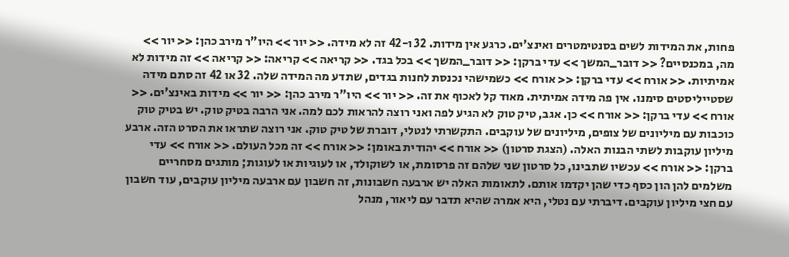פחות, את המידות לשים בסנטימטרים ואינצ'ים. כרגע אין מידות. 32 ו-42 זה לא מידה. << יור >> היו"ר מירב כהן: << יור >> מה, במכנסיים? << דובר_המשך >> עדי ברקן: << דובר_המשך >> בכל בגד. << קריאה >> קריאה: << קריאה >> זה מידות לא אמיתיות. << אורח >> עדי ברקן: << אורח >> כשמישהי נכנסת לחנות בגדים, שתדע מה המידה שלה. 32 או 42 זה סתם מידה שסטייליסטים סימנו. אין פה מידה אמיתית. מאוד קל לאכוף את זה. << יור >> היו"ר מירב כהן: << יור >> מידות באינצ'ים. << אורח >> עדי ברקן: << אורח >> כן. אגב, טיק טוק לא הגיע לפה ואני רוצה להראות לכם למה. אני הרבה בטיק טוק. יש בטיק טוק כוכבות עם מיליונים של צופים, מיליונים של עוקבים. התקשרתי לנטלי, דוברת של טיק טוק. אני רוצה שתראו את הסרט הזה. ארבע מיליון עוקבות לשתי הבנות האלה. (הצגת סרטון) << אורח >> יהודית באומן: << אורח >> זה מכל העולם. << אורח >> עדי ברקן: << אורח >> עכשיו שתבינו, כל סרטון שני שלהם זה פרסומת, או לשוקולד, או לעוגיות או לעוגות; מותגים מסחריים משלמים להן הון כסף כדי שהן יקדמו אותם. לתאומות האלה יש ארבעה חשבונות, זה חשבון עם ארבעה מיליון עוקבים, עוד חשבון עם חצי מיליון עוקבים. דיברתי עם נטלי, היא אמרה שהיא תדבר עם ליאור, מנהל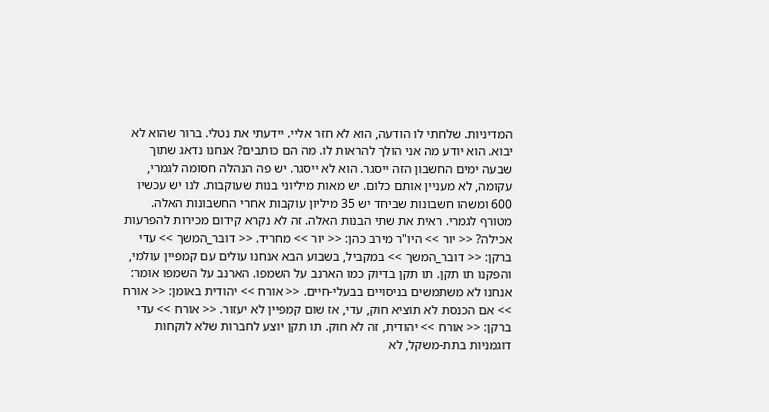המדיניות. שלחתי לו הודעה, הוא לא חזר אליי. יידעתי את נטלי. ברור שהוא לא יבוא. הוא יודע מה אני הולך להראות לו. מה הם כותבים? אנחנו נדאג שתוך שבעה ימים החשבון הזה ייסגר. הוא לא ייסגר. יש פה הנהלה חסומה לגמרי, עקומה, לא מעניין אותם כלום. יש מאות מיליוני בנות שעוקבות. לנו יש עכשיו 600 ומשהו חשבונות שביחד יש 35 מיליון עוקבות אחרי החשבונות האלה. מטורף לגמרי. ראית את שתי הבנות האלה. זה לא נקרא קידום מכירות להפרעות אכילה? << יור >> היו"ר מירב כהן: << יור >> מחריד. << דובר_המשך >> עדי ברקן: << דובר_המשך >> במקביל, בשבוע הבא אנחנו עולים עם קמפיין עולמי, והפקנו תו תקן. תו תקן בדיוק כמו הארנב על השמפו. הארנב על השמפו אומר: אנחנו לא משתמשים בניסויים בבעלי-חיים. << אורח >> יהודית באומן: << אורח >> אם הכנסת לא תוציא חוק, עדי, אז שום קמפיין לא יעזור. << אורח >> עדי ברקן: << אורח >> יהודית, זה לא חוק. תו תקן יוצע לחברות שלא לוקחות דוגמניות בתת-משקל, לא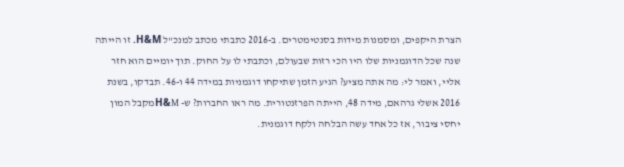הצרת היקפים, ומסמנות מידות בסנטימטרים. ב-2016 כתבתי מכתב למנכ"ל H&M. זו הייתה שנה שכל הדוגמניות שלו היו הכי רזות שבעולם, וכתבתי לו על החוק. תוך יומיים הוא חזר אליי, ואמר לי: מה אתה מציע? הגיע הזמן שתיקחו דוגמניות במידה 44 ו-46. תבדקו, בשנת 2016 אשלי גרהאם, מידה 48, הייתה הפרזנטורית. מה ראו החברות? ש- H&Mמקבל המון יחסי ציבור, אז כל אחד עשה הבלחה ולקח דוגמנית.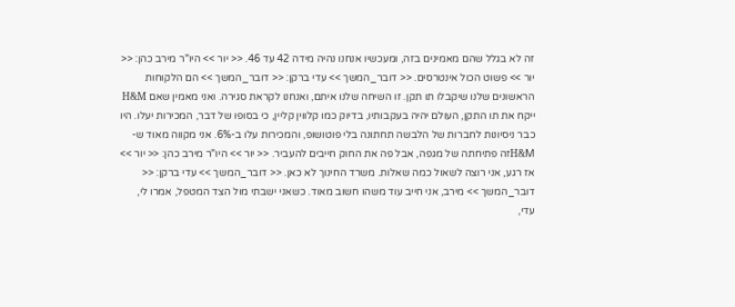זה לא בגלל שהם מאמינים בזה, ומעכשיו אנחנו נהיה מידה 42 עד 46. << יור >> היו"ר מירב כהן: << יור >> פשוט הכול אינטרסים. << דובר_המשך >> עדי ברקן: << דובר_המשך >> הם הלקוחות הראשונים שלנו שיקבלו תו תקן. זו השיחה שלנו איתם, ואנחנו לקראת סגירה. ואני מאמין שאם H&M ייקח את תו התקן, העולם יהיה בעקבותיו, בדיוק כמו קלווין קליין, כי בסופו של דבר, המכירות יעלו. היו כבר ניסיונות לחברות של הלבשה תחתונה בלי פוטושופ, והמכירות עלו ב-6%. אני מקווה מאוד ש- H&Mזה פתיחתה של מגפה, אבל פה את החוק חייבים להעביר. << יור >> היו"ר מירב כהן: << יור >> אז רגע, אני רוצה לשאול כמה שאלות. משרד החינוך לא כאן. << דובר_המשך >> עדי ברקן: << דובר_המשך >> מירב, אני חייב עוד משהו חשוב מאוד. כשאני ישבתי מול הצד המטפל, אמרו לי, עדי,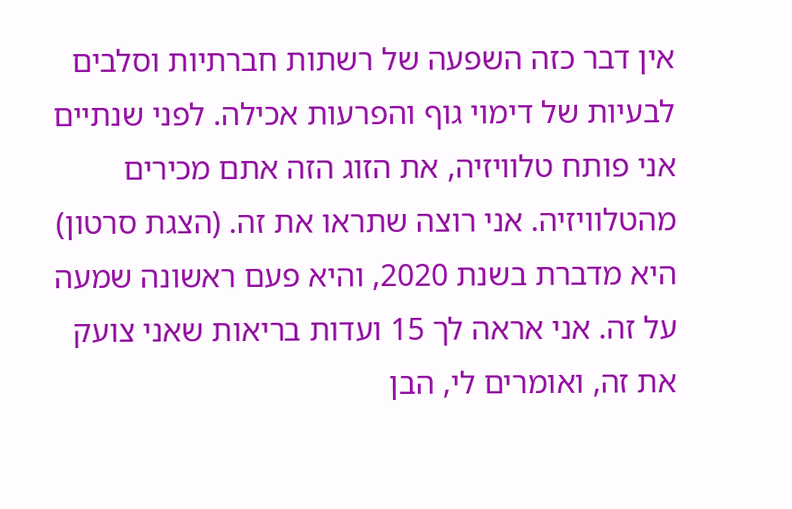אין דבר כזה השפעה של רשתות חברתיות וסלבים לבעיות של דימוי גוף והפרעות אכילה. לפני שנתיים אני פותח טלוויזיה, את הזוג הזה אתם מכירים מהטלוויזיה. אני רוצה שתראו את זה. (הצגת סרטון) היא מדברת בשנת 2020, והיא פעם ראשונה שמעה על זה. אני אראה לך 15 ועדות בריאות שאני צועק את זה, ואומרים לי, הבן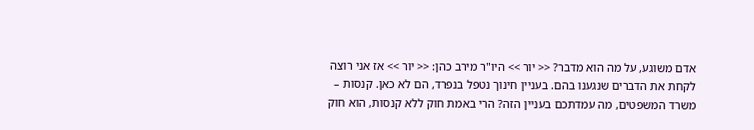אדם משוגע, על מה הוא מדבר? << יור >> היו"ר מירב כהן: << יור >> אז אני רוצה לקחת את הדברים שנגענו בהם. בעניין חינוך נטפל בנפרד, הם לא כאן. קנסות – משרד המשפטים, מה עמדתכם בעניין הזה? הרי באמת חוק ללא קנסות, הוא חוק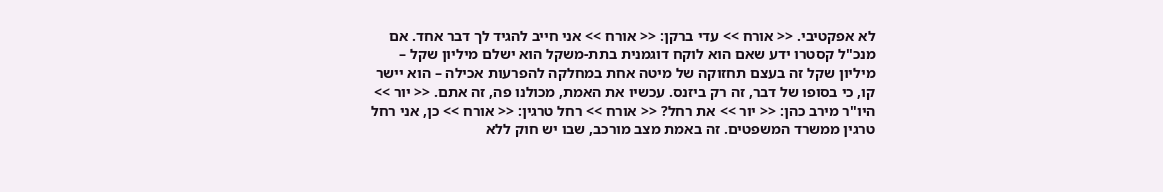לא אפקטיבי. << אורח >> עדי ברקן: << אורח >> אני חייב להגיד לך דבר אחד. אם מנכ"ל קסטרו ידע שאם הוא לוקח דוגמנית בתת-משקל הוא ישלם מיליון שקל – מיליון שקל זה בעצם תחזוקה של מיטה אחת במחלקה להפרעות אכילה – הוא יישר קו, כי בסופו של דבר, זה רק ביזנס. עכשיו את האמת, מכולנו פה, זה אתם. << יור >> היו"ר מירב כהן: << יור >> את רחל? << אורח >> רחל טרגין: << אורח >> כן, אני רחל טרגין ממשרד המשפטים. זה באמת מצב מורכב, שבו יש חוק ללא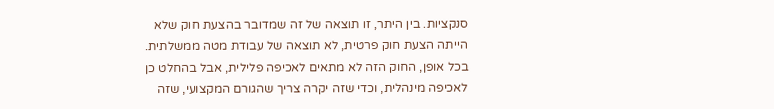סנקציות. בין היתר, זו תוצאה של זה שמדובר בהצעת חוק שלא הייתה הצעת חוק פרטית, לא תוצאה של עבודת מטה ממשלתית. בכל אופן, החוק הזה לא מתאים לאכיפה פלילית, אבל בהחלט כן לאכיפה מינהלית, וכדי שזה יקרה צריך שהגורם המקצועי, שזה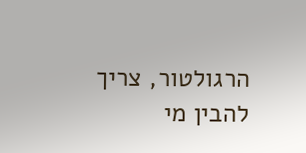הרגולטור, צריך להבין מי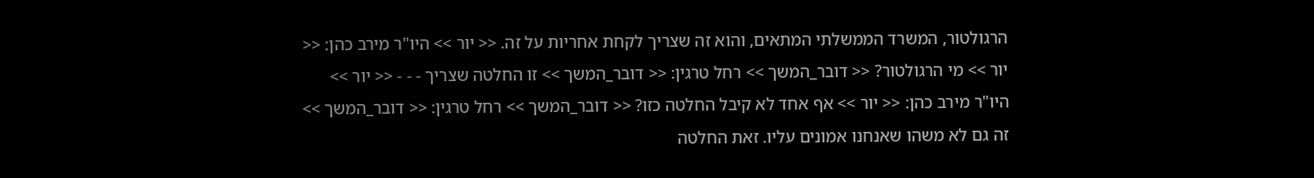הרגולטור, המשרד הממשלתי המתאים, והוא זה שצריך לקחת אחריות על זה. << יור >> היו"ר מירב כהן: << יור >> מי הרגולטור? << דובר_המשך >> רחל טרגין: << דובר_המשך >> זו החלטה שצריך - - - << יור >> היו"ר מירב כהן: << יור >> אף אחד לא קיבל החלטה כזו? << דובר_המשך >> רחל טרגין: << דובר_המשך >> זה גם לא משהו שאנחנו אמונים עליו. זאת החלטה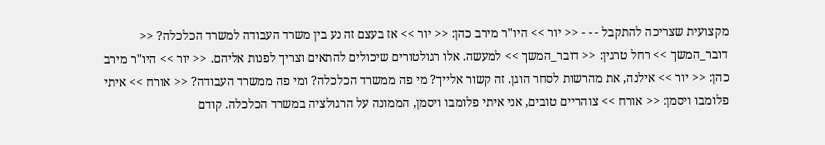מקצועית שצריכה להתקבל - - - << יור >> היו"ר מירב כהן: << יור >> אז בעצם זה נע בין משרד העבודה למשרד הכלכלה? << דובר_המשך >> רחל טרגין: << דובר_המשך >> למעשה. אלו רגולטורים שיכולים להתאים וצריך לפנות אליהם. << יור >> היו"ר מירב כהן: << יור >> אילנה, את מהרשות לסחר הוגן. זה קשור אלייך? מי פה ממשרד הכלכלה? ומי פה ממשרד העבודה? << אורח >> איתי פלומבו ויסמן: << אורח >> צוהריים טובים, אני איתי פלומבו ויסמן, הממונה על הרגולציה במשרד הכלכלה. קודם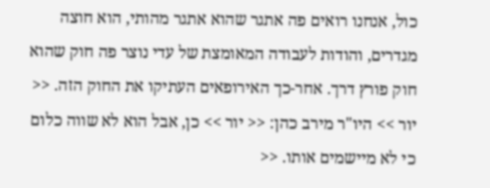כול, אנחנו רואים פה אתגר שהוא אתגר מהותי, הוא חוצה מגדרים, והודות לעבודה המאומצת של עדי נוצר פה חוק שהוא חוק פורץ דרך. אחר-כך האירופאים העתיקו את החוק הזה. << יור >> היו"ר מירב כהן: << יור >> כן, אבל הוא לא שווה כלום כי לא מיישמים אותו. <<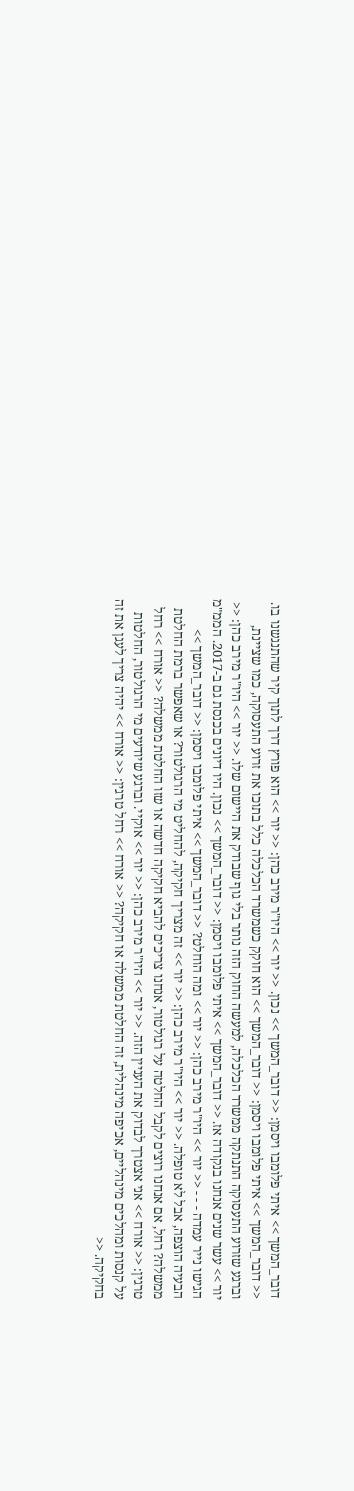דובר_המשך >> איתי פלומבו ויסמן: << דובר_המשך >> נכון. << יור >> היו"ר מירב כהן: << יור >> הוא פורץ דרך לתוך קיר שהתנגשנו בו. << דובר_המשך >> איתי פלומבו ויסמן: << דובר_המשך >> הוא חוקק כשמשרד הכלכלה כלל בתוכו את זרוע התעסוקה, כמו שציינת, וברגע שזרוע התעסוקה התנתקה ממשרד הכלכלה, למעשה החוק הזה נותר בלי גוף שבודק את היישום שלו. << יור >> היו"ר מירב כהן: << יור >> עשר שנים אנחנו בנקודה אז. << דובר_המשך >> איתי פלומבו ויסמן: << דובר_המשך >> נכון. היו דיונים בכנסת גם ב-2017. הממ"מ הגישו נייר עמדה - - - << יור >> היו"ר מירב כהן: << יור >> ומה הוחלט? << דובר_המשך >> איתי פלומבו ויסמן: << דובר_המשך >> הבעיה הוצפה, אבל לא טופלה. << יור >> היו"ר מירב כהן: << יור >> זה מצריך חקיקה, להחליט מי הרגולטור? או שאפשר ברמת החלטת ממשלה? רחל, אם אנחנו רוצים לקבל החלטה על רגולטור, אנחנו צריכים להביא חקיקה חדשה או שזו החלטת ממשלה? << אורח >> רחל טרגין: << אורח >> אני אצטרך לבדוק את העניין הזה. << יור >> היו"ר מירב כהן: << יור >> אוקיי. וברגע שיודעים מי הרגולטור, החלטות על קנסות ומהלכים מינהליים, אכיפה מינהלית, זה החלטת ממשלה או חקיקה? << אורח >> רחל טרגין: << אורח >> יהיה צריך לעגן את זה בחקיקה. <<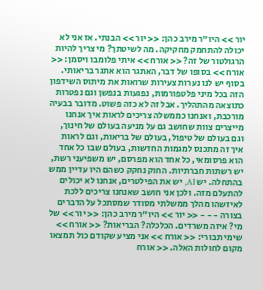יור >> היו"ר מירב כהן: << יור >> הבנתי. אז אני לא יכולה להתחמק מחקיקה. מה לשיטתך? מי צריך להיות הרגולטור של זה? << אורח >> איתי פלומבו ויסמן: << אורח >> בסופו של דבר, האתגר הוא אתגר בריאותי. בסוף יש לנו נערות צעירות שרואות את מיתוס השידפון הזה בכל מיני פלטפורמות, נפגעות בנפשן וגם נפטרות כתוצאה מהתהליך. אבל זה לא כזה פשוט. מדובר בבעיה מורכבת, ואנחנו כממשלה צריכים לראות איך אנחנו מייצרים צוות שחושב גם על מניעה בעולם של חינוך, וגם בעולם של טיפול, בעולם של בריאות, וגם לראות איך זה מתכנס למגמות החדשות, בעולם שבו כל אחד הוא פרסומאי, כל אחד הוא מפרסם, יש משפיעני רשת, יש רשתות חברתיות. החוק נחקק כשהם היו עדיין ממש בהתחלה. יש AI, יש את הפילטרים, אנחנו לא יכולים להתעלם מזה. ולכן אני חושב שאנחנו צריכים ללכת לאיזשהו מהלך ממשלתי מסודר שמסתכל על הדברים בצורה - - - << יור >> היו"ר מירב כהן: << יור >> של מי? איזה משרדים. הכלכלה? הבריאות? << אורח >> שימי תבורי: << אורח >> אני מציע שקודם כול תמצאו מקום לחולות האלה. << אורח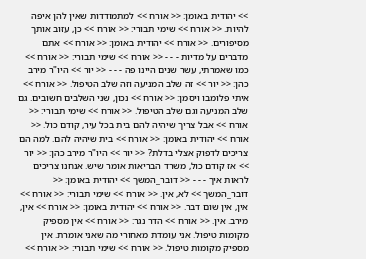>> יהודית באומן: << אורח >> למתמודדות שאין להן איפה להיות. << אורח >> שימי תבורי: << אורח >> כן, עזוב אותך מסיפורים. << אורח >> יהודית באומן: << אורח >> אתם מדברים על מדיות - - - << אורח >> שימי תבורי: << אורח >> כמו שאמרתי, עשר שנים היינו פה - - - << יור >> היו"ר מירב כהן: << יור >> זה שלב המניעה וזה שלב הטיפול. << אורח >> איתי פלומבו ויסמן: << אורח >> נכון, שני השלבים חשובים. גם שלב המניעה וגם שלב הטיפול. << אורח >> שימי תבורי: << אורח >> אבל צריך שיהיה להם בית בכל עיר, קודם כול. << אורח >> יהודית באומן: << אורח >> בית שיהיה להם. למה הם צריכים לדפוק אצלי בדלת? << יור >> היו"ר מירב כהן: << יור >> אז קודם כול, משרד הבריאות אומר שיש. אנחנו צריכים לראות איך - - - << דובר_המשך >> יהודית באומן: << דובר_המשך >> לא, אין. << אורח >> שימי תבורי: << אורח >> אין, אין שום דבר. << אורח >> יהודית באומן: << אורח >> אין, מירב. אין. << אורח >> הדר נגר: << אורח >> אין מספיק מקומות טיפול. אני עומדת מאחורי מה שאני אומרת. אין מספיק מקומות טיפול. << אורח >> שימי תבורי: << אורח >>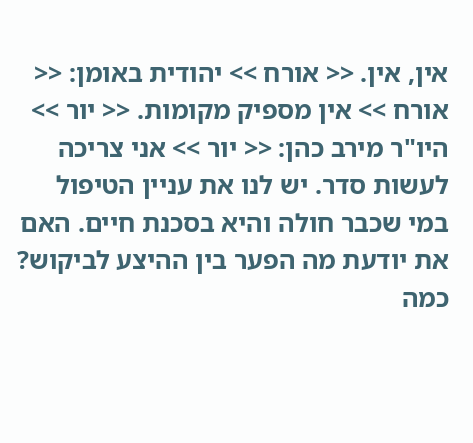אין, אין. << אורח >> יהודית באומן: << אורח >> אין מספיק מקומות. << יור >> היו"ר מירב כהן: << יור >> אני צריכה לעשות סדר. יש לנו את עניין הטיפול במי שכבר חולה והיא בסכנת חיים. האם את יודעת מה הפער בין ההיצע לביקוש? כמה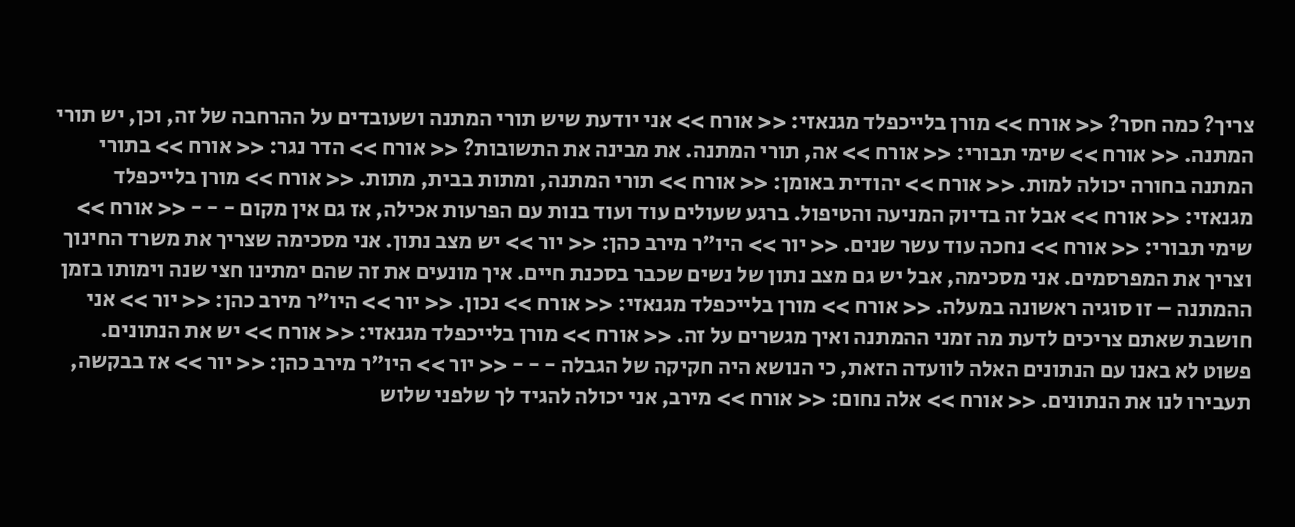צריך? כמה חסר? << אורח >> מורן בלייכפלד מגנאזי: << אורח >> אני יודעת שיש תורי המתנה ושעובדים על ההרחבה של זה, וכן, יש תורי המתנה. << אורח >> שימי תבורי: << אורח >> אה, תורי המתנה. את מבינה את התשובות? << אורח >> הדר נגר: << אורח >> בתורי המתנה בחורה יכולה למות. << אורח >> יהודית באומן: << אורח >> תורי המתנה, ומתות בבית, מתות. << אורח >> מורן בלייכפלד מגנאזי: << אורח >> אבל זה בדיוק המניעה והטיפול. ברגע שעולים עוד ועוד בנות עם הפרעות אכילה, אז גם אין מקום - - - << אורח >> שימי תבורי: << אורח >> נחכה עוד עשר שנים. << יור >> היו"ר מירב כהן: << יור >> יש מצב נתון. אני מסכימה שצריך את משרד החינוך וצריך את המפרסמים. אני מסכימה, אבל יש גם מצב נתון של נשים שכבר בסכנת חיים. איך מונעים את זה שהם ימתינו חצי שנה וימותו בזמן ההמתנה – זו סוגיה ראשונה במעלה. << אורח >> מורן בלייכפלד מגנאזי: << אורח >> נכון. << יור >> היו"ר מירב כהן: << יור >> אני חושבת שאתם צריכים לדעת מה זמני ההמתנה ואיך מגשרים על זה. << אורח >> מורן בלייכפלד מגנאזי: << אורח >> יש את הנתונים. פשוט לא באנו עם הנתונים האלה לוועדה הזאת, כי הנושא היה חקיקה של הגבלה - - - << יור >> היו"ר מירב כהן: << יור >> אז בבקשה, תעבירו לנו את הנתונים. << אורח >> אלה נחום: << אורח >> מירב, אני יכולה להגיד לך שלפני שלוש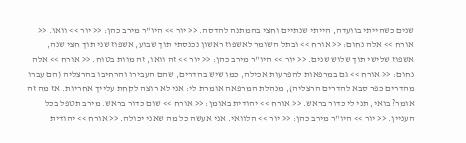שנים כשהייתי בוועדה, הייתי שנתיים וחצי בהמתנה להדסה. << יור >> היו"ר מירב כהן: << יור >> וואו. << אורח >> אלה נחום: << אורח >> ובתל השומר לאשפוז ראשון נכנסתי תוך שבוע, אשפוז שני תוך חצי שנה, אשפוז שלישי תוך שלוש שנים. << יור >> היו"ר מירב כהן: << יור >> זה וואו, זה מוות בטוח. << אורח >> אלה נחום: << אורח >> גם במרפאות להפרעות אכילה, כמו שיש בהדרים, שהם העבירו והרחיבו בהרצליה (הם עברו מהדרים כפר סבא להדרים הרצליה), מנהלת המרפאה אומרת לי: אני לא רוצה לקחת עלייך אחריות. אז מה זה אומר? בואי, תני לי כדור בראש. << אורח >> יהודית באומן: << אורח >> שום כדור בראש. מירב תטפל בכל העניין. << יור >> היו"ר מירב כהן: << יור >> הלוואי. אני אעשה כל מה שאני יכולה. << אורח >> יהודית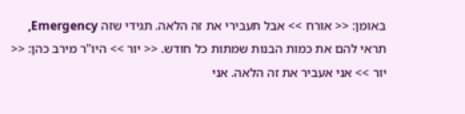באומן: << אורח >> אבל תעבירי את זה הלאה. תגידי שזה Emergency, תראי להם את כמות הבנות שמתות כל חודש. << יור >> היו"ר מירב כהן: << יור >> אני אעביר את זה הלאה. אני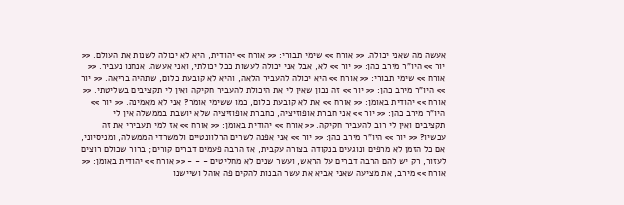אעשה מה שאני יכולה. << אורח >> שימי תבורי: << אורח >> יהודית, היא לא יכולה לשנות את העולם. << יור >> היו"ר מירב כהן: << יור >> לא, אבל אני יכולה לעשות ככל יכולתי, ואני אעשה. אנחנו נעביר. << אורח >> שימי תבורי: << אורח >> היא יכולה להעביר הלאה, והיא לא קובעת כלום, שתהיה בריאה. << יור >> היו"ר מירב כהן: << יור >> זה נכון שאין לי את היכולת להעביר חקיקה ואין לי תקציבים בשליטתי. << אורח >> יהודית באומן: << אורח >> את לא קובעת כלום, כמו ששימי אומר? אני לא מאמינה. << יור >> היו"ר מירב כהן: << יור >> אני חברת אופוזיציה, כחברת אופוזיציה שלא יושבת בממשלה אין לי תקציבים ואין לי רוב להעביר חקיקה. << אורח >> יהודית באומן: << אורח >> אז למי תעבירי את זה עכשיו? << יור >> היו"ר מירב כהן: << יור >> אני אפנה לשרים הרלוונטיים ולמשרדי הממשלה, ומניסיוני, אם כל הזמן לא מרפים ונוגעים בנקודה בצורה עקבית, אז הרבה פעמים דברים קורים; ברור שכולם רוצים לעזור, רק יש להם הרבה דברים על הראש, ועשר שנים לא מחליטים - - - << אורח >> יהודית באומן: << אורח >> מירב, את מציעה שאני אביא את עשר הבנות להקים פה אוהל ושיישנו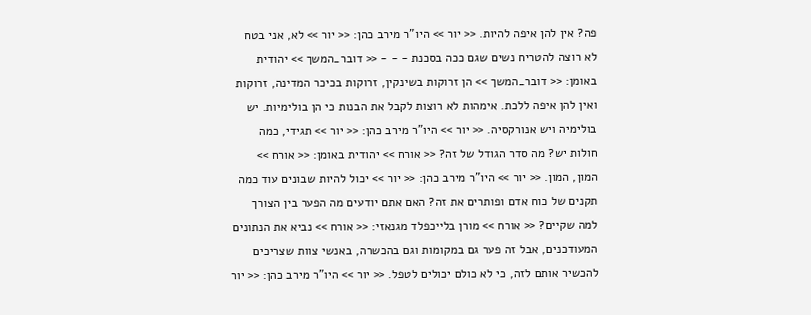פה? אין להן איפה להיות. << יור >> היו"ר מירב כהן: << יור >> לא, אני בטח לא רוצה להטריח נשים שגם ככה בסכנת - - - << דובר_המשך >> יהודית באומן: << דובר_המשך >> הן זרוקות בשינקין, זרוקות בכיכר המדינה, זרוקות ואין להן איפה ללכת. אימהות לא רוצות לקבל את הבנות כי הן בולימיות. יש בולימיה ויש אנורקסיה. << יור >> היו"ר מירב כהן: << יור >> תגידי, כמה חולות יש? מה סדר הגודל של זה? << אורח >> יהודית באומן: << אורח >> המון, המון. << יור >> היו"ר מירב כהן: << יור >> יכול להיות שבונים עוד כמה תקנים של כוח אדם ופותרים את זה? האם אתם יודעים מה הפער בין הצורך למה שקיים? << אורח >> מורן בלייכפלד מגנאזי: << אורח >> נביא את הנתונים המעודכנים, אבל זה פער גם במקומות וגם בהכשרה, באנשי צוות שצריכים להכשיר אותם לזה, כי לא כולם יכולים לטפל. << יור >> היו"ר מירב כהן: << יור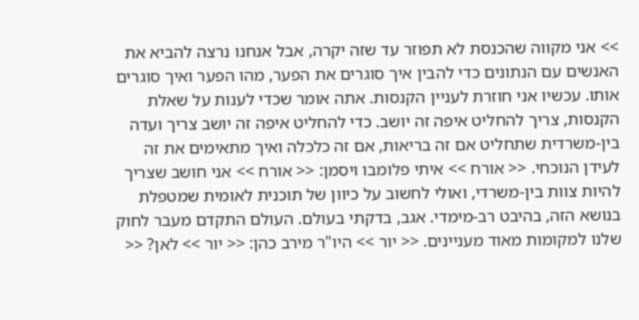>> אני מקווה שהכנסת לא תפוזר עד שזה יקרה, אבל אנחנו נרצה להביא את האנשים עם הנתונים כדי להבין איך סוגרים את הפער, מהו הפער ואיך סוגרים אותו. עכשיו אני חוזרת לעניין הקנסות. אתה אומר שכדי לענות על שאלת הקנסות, צריך להחליט איפה זה יושב. כדי להחליט איפה זה יושב צריך ועדה בין-משרדית שתחליט אם זה בריאות, אם זה כלכלה ואיך מתאימים את זה לעידן הנוכחי. << אורח >> איתי פלומבו ויסמן: << אורח >> אני חושב שצריך להיות צוות בין-משרדי, ואולי לחשוב על כיוון של תוכנית לאומית שמטפלת בנושא הזה, בהיבט רב-מימדי. אגב, בדקתי בעולם. העולם התקדם מעבר לחוק שלנו למקומות מאוד מעניינים. << יור >> היו"ר מירב כהן: << יור >> לאן? <<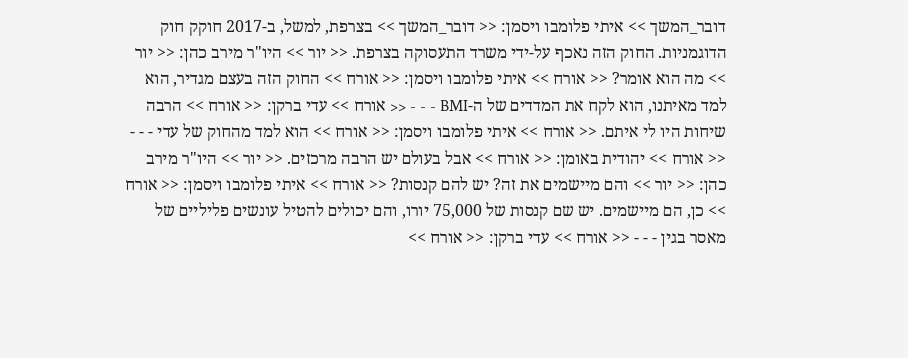דובר_המשך >> איתי פלומבו ויסמן: << דובר_המשך >> בצרפת, למשל, ב-2017 חוקק חוק הדוגמניות. החוק הזה נאכף על-ידי משרד התעסוקה בצרפת. << יור >> היו"ר מירב כהן: << יור >> מה הוא אומר? << אורח >> איתי פלומבו ויסמן: << אורח >> החוק הזה בעצם מגדיר, הוא למד מאיתנו, הוא לקח את המדדים של ה-BMI - - - << אורח >> עדי ברקן: << אורח >> הרבה שיחות היו לי איתם. << אורח >> איתי פלומבו ויסמן: << אורח >> הוא למד מהחוק של עדי - - - << אורח >> יהודית באומן: << אורח >> אבל בעולם יש הרבה מרכזים. << יור >> היו"ר מירב כהן: << יור >> והם מיישמים את זה? יש להם קנסות? << אורח >> איתי פלומבו ויסמן: << אורח >> כן, הם מיישמים. יש שם קנסות של 75,000 יורו, והם יכולים להטיל עונשים פליליים של מאסר בגין - - - << אורח >> עדי ברקן: << אורח >>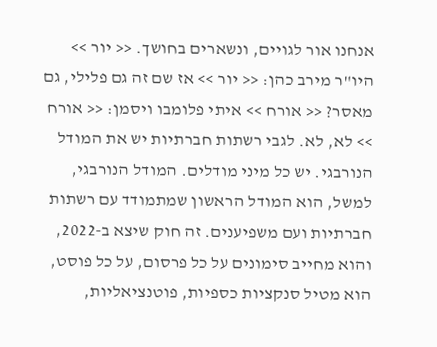אנחנו אור לגויים, ונשארים בחושך. << יור >> היו"ר מירב כהן: << יור >> אז שם זה גם פלילי, גם מאסר? << אורח >> איתי פלומבו ויסמן: << אורח >> לא, לא. לגבי רשתות חברתיות יש את המודל הנורבגי. יש כל מיני מודלים. המודל הנורבגי, למשל, הוא המודל הראשון שמתמודד עם רשתות חברתיות ועם משפיענים. זה חוק שיצא ב-2022, והוא מחייב סימונים על כל פרסום, על כל פוסט, הוא מטיל סנקציות כספיות, פוטנציאליות,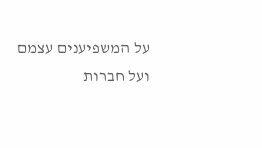על המשפיענים עצמם ועל חברות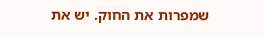שמפרות את החוק. יש את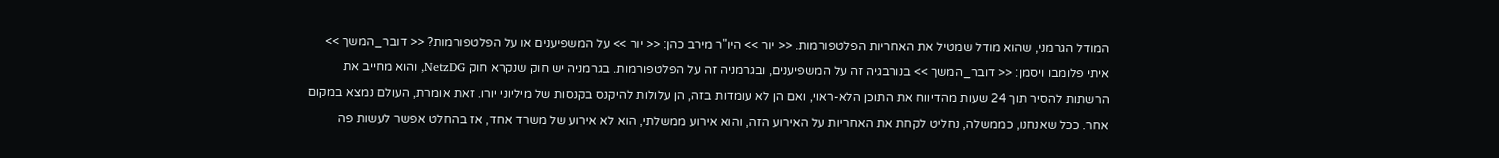המודל הגרמני, שהוא מודל שמטיל את האחריות הפלטפורמות. << יור >> היו"ר מירב כהן: << יור >> על המשפיענים או על הפלטפורמות? << דובר_המשך >> איתי פלומבו ויסמן: << דובר_המשך >> בנורבגיה זה על המשפיענים, ובגרמניה זה על הפלטפורמות. בגרמניה יש חוק שנקרא חוק NetzDG, והוא מחייב את הרשתות להסיר תוך 24 שעות מהדיווח את התוכן הלא-ראוי, ואם הן לא עומדות בזה, הן עלולות להיקנס בקנסות של מיליוני יורו. זאת אומרת, העולם נמצא במקום אחר. ככל שאנחנו, כממשלה, נחליט לקחת את האחריות על האירוע הזה, והוא אירוע ממשלתי, הוא לא אירוע של משרד אחד, אז בהחלט אפשר לעשות פה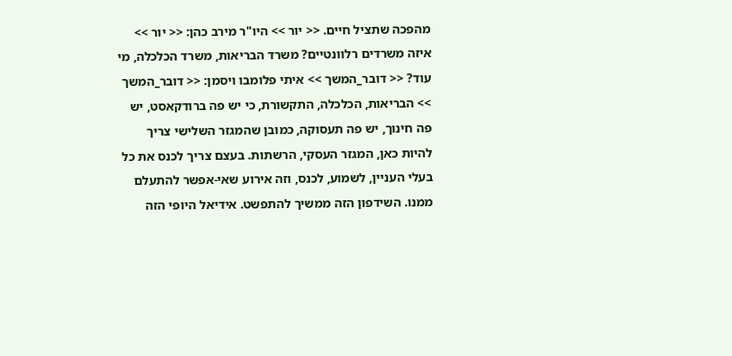מהפכה שתציל חיים. << יור >> היו"ר מירב כהן: << יור >> איזה משרדים רלוונטיים? משרד הבריאות, משרד הכלכלה, מי עוד? << דובר_המשך >> איתי פלומבו ויסמן: << דובר_המשך >> הבריאות, הכלכלה, התקשורת, כי יש פה ברודקאסט, יש פה חינוך, יש פה תעסוקה, כמובן שהמגזר השלישי צריך להיות כאן, המגזר העסקי, הרשתות. בעצם צריך לכנס את כל בעלי העניין, לשמוע, לכנס, וזה אירוע שאי-אפשר להתעלם ממנו. השידפון הזה ממשיך להתפשט. אידיאל היופי הזה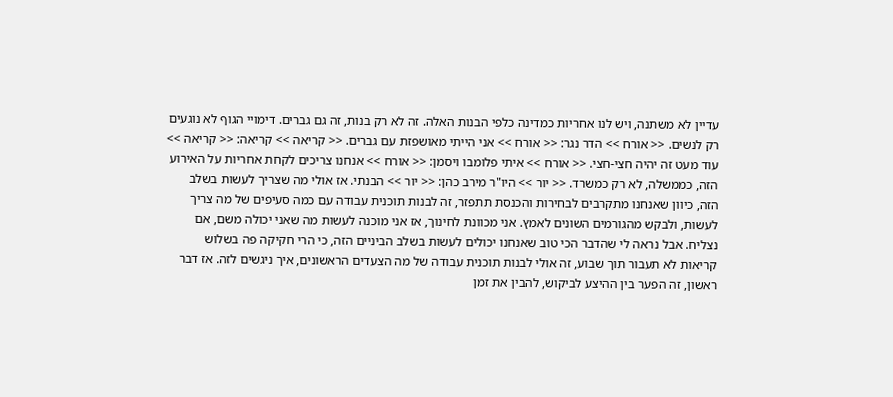עדיין לא משתנה, ויש לנו אחריות כמדינה כלפי הבנות האלה. זה לא רק בנות, זה גם גברים. דימויי הגוף לא נוגעים רק לנשים. << אורח >> הדר נגר: << אורח >> אני הייתי מאושפזת עם גברים. << קריאה >> קריאה: << קריאה >> עוד מעט זה יהיה חצי-חצי. << אורח >> איתי פלומבו ויסמן: << אורח >> אנחנו צריכים לקחת אחריות על האירוע הזה, כממשלה, לא רק כמשרד. << יור >> היו"ר מירב כהן: << יור >> הבנתי. אז אולי מה שצריך לעשות בשלב הזה, כיוון שאנחנו מתקרבים לבחירות והכנסת תתפזר, זה לבנות תוכנית עבודה עם כמה סעיפים של מה צריך לעשות, ולבקש מהגורמים השונים לאמץ. אני מכוונת לחינוך, אז אני מוכנה לעשות מה שאני יכולה משם, אם נצליח. אבל נראה לי שהדבר הכי טוב שאנחנו יכולים לעשות בשלב הביניים הזה, כי הרי חקיקה פה בשלוש קריאות לא תעבור תוך שבוע, זה אולי לבנות תוכנית עבודה של מה הצעדים הראשונים, איך ניגשים לזה. אז דבר ראשון, זה הפער בין ההיצע לביקוש, להבין את זמן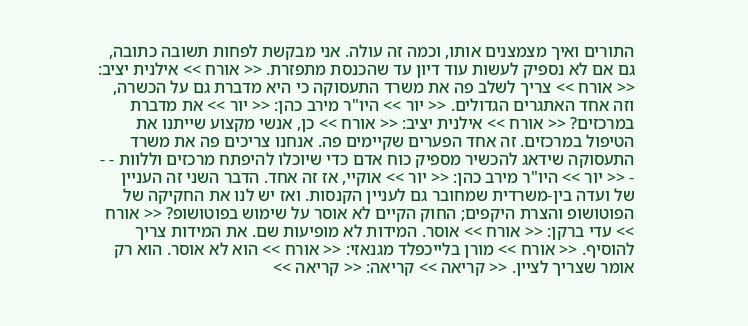התורים ואיך מצמצנים אותו, וכמה זה עולה. אני מבקשת לפחות תשובה כתובה, גם אם לא נספיק לעשות עוד דיון עד שהכנסת מתפזרת. << אורח >> אילנית יציב: << אורח >> צריך לשלב פה את משרד התעסוקה כי היא מדברת גם על הכשרה, וזה אחד האתגרים הגדולים. << יור >> היו"ר מירב כהן: << יור >> את מדברת במרכזים? << אורח >> אילנית יציב: << אורח >> כן, אנשי מקצוע שייתנו את הטיפול במרכזים. זה אחד הפערים שקיימים פה. אנחנו צריכים פה את משרד התעסוקה שידאג להכשיר מספיק כוח אדם כדי שיוכלו להיפתח מרכזים וללוות - - - << יור >> היו"ר מירב כהן: << יור >> אוקיי, אז זה אחד. הדבר השני זה העניין של ועדה בין-משרדית שמחובר גם לעניין הקנסות. ואז יש לנו את החקיקה של הפוטושופ והצרת היקפים; החוק הקיים לא אוסר על שימוש בפוטושופ? << אורח >> עדי ברקן: << אורח >> אוסר. המידות לא מופיעות שם. את המידות צריך להוסיף. << אורח >> מורן בלייכפלד מגנאזי: << אורח >> הוא לא אוסר. הוא רק אומר שצריך לציין. << קריאה >> קריאה: << קריאה >>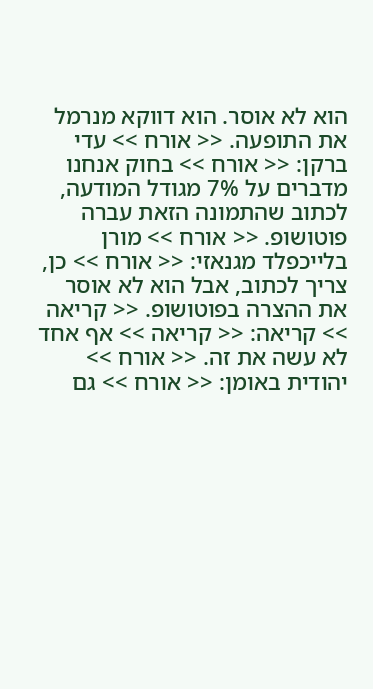הוא לא אוסר. הוא דווקא מנרמל את התופעה. << אורח >> עדי ברקן: << אורח >> בחוק אנחנו מדברים על 7% מגודל המודעה, לכתוב שהתמונה הזאת עברה פוטושופ. << אורח >> מורן בלייכפלד מגנאזי: << אורח >> כן, צריך לכתוב, אבל הוא לא אוסר את ההצרה בפוטושופ. << קריאה >> קריאה: << קריאה >> אף אחד לא עשה את זה. << אורח >> יהודית באומן: << אורח >> גם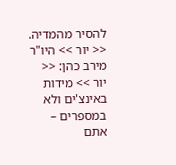להסיר מהמדיה. << יור >> היו"ר מירב כהן: << יור >> מידות באינצ'ים ולא במספרים – אתם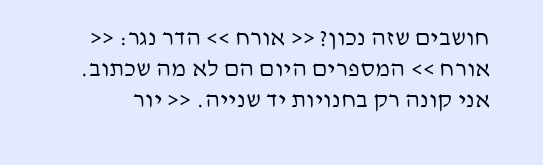חושבים שזה נכון? << אורח >> הדר נגר: << אורח >> המספרים היום הם לא מה שכתוב. אני קונה רק בחנויות יד שנייה. << יור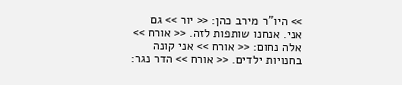>> היו"ר מירב כהן: << יור >> גם אני. אנחנו שותפות לזה. << אורח >> אלה נחום: << אורח >> אני קונה בחנויות ילדים. << אורח >> הדר נגר: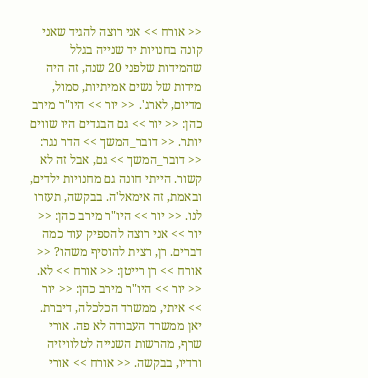<< אורח >> אני רוצה להגיד שאני קונה בחנויות יד שנייה בגלל שהמידות שלפני 20 שנה, זה היה מידות של נשים אמיתיות, סמול, מדיום, לארג'. << יור >> היו"ר מירב כהן: << יור >> גם הבגדים היו שווים יותר. << דובר_המשך >> הדר נגר: << דובר_המשך >> גם, אבל זה לא קשור. הייתי חונה גם מחנויות ילדים, ובאמת, זה אימאל'ה. בבקשה, תעזרו לנו. << יור >> היו"ר מירב כהן: << יור >> אני רוצה להספיק עוד כמה דברים. רן, רצית להוסיף משהו? << אורח >> רן רייטן: << אורח >> לא. << יור >> היו"ר מירב כהן: << יור >> איתי, ממשרד הכלכלה, דיברת. יאן ממשרד העבודה לא פה. אורי שרף, מהרשות השנייה לטלוויזיה ורדיו, בבקשה. << אורח >> אורי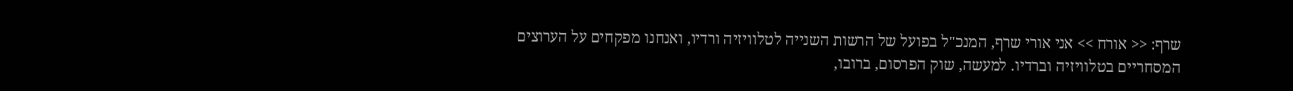שרף: << אורח >> אני אורי שרף, המנכ"ל בפועל של הרשות השנייה לטלוויזיה ורדיו, ואנחנו מפקחים על הערוצים המסחריים בטלוויזיה וברדיו. למעשה, שוק הפרסום, ברובו,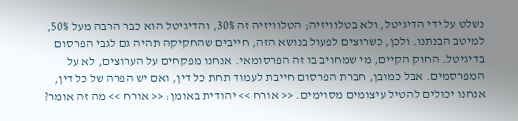נשלט על ידי הדיגיטל, ולא בטלוויזיה; הטלוויזיה זה 30%, והדיגיטל הוא כבר הרבה מעל 50%, למיטב הבנתנו. ולכן, כשרוצים לפעול בנושא הזה, חייבים שהחקיקה תהיה גם לגבי הפרסום בדיגיטל. החוק הקיים, מי שמחויב בו זה הפרסומאי. אנחנו מפקחים על הערוצים, לא על המפרסמים. אבל כמובן, חברת הפרסום חייבת לעמוד תחת כל דין, ואם יש הפרה של כל דין, אנחנו יכולים להטיל עיצומים מסוימים. << אורח >> יהודית באומן: << אורח >> מה זה אומר?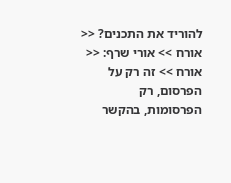להוריד את התכנים? << אורח >> אורי שרף: << אורח >> זה רק על הפרסום, רק הפרסומות, בהקשר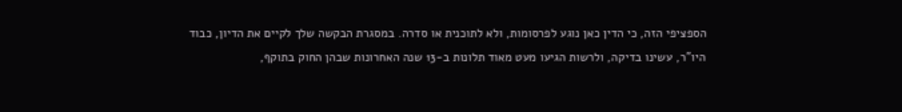הספציפי הזה, כי הדין כאן נוגע לפרסומות, ולא לתוכנית או סדרה. במסגרת הבקשה שלך לקיים את הדיון, כבוד היו"ר, עשינו בדיקה, ולרשות הגיעו מעט מאוד תלונות ב-13 שנה האחרונות שבהן החוק בתוקף,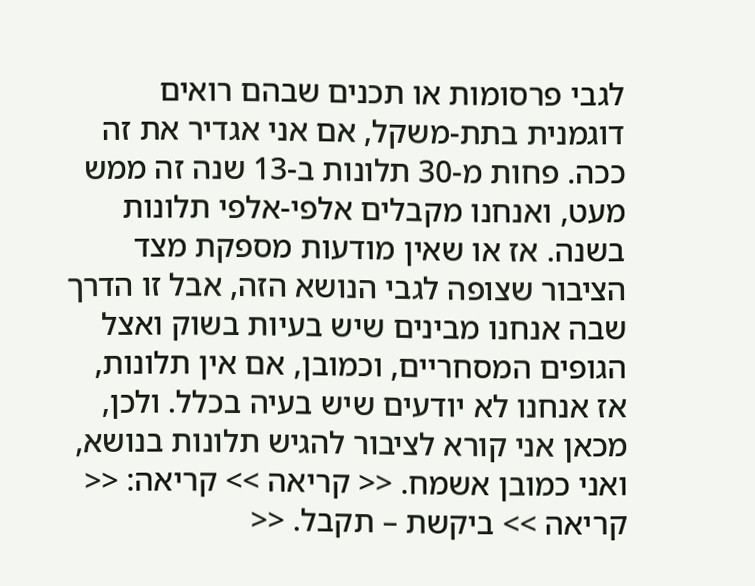לגבי פרסומות או תכנים שבהם רואים דוגמנית בתת-משקל, אם אני אגדיר את זה ככה. פחות מ-30 תלונות ב-13 שנה זה ממש מעט, ואנחנו מקבלים אלפי-אלפי תלונות בשנה. אז או שאין מודעות מספקת מצד הציבור שצופה לגבי הנושא הזה, אבל זו הדרך שבה אנחנו מבינים שיש בעיות בשוק ואצל הגופים המסחריים, וכמובן, אם אין תלונות, אז אנחנו לא יודעים שיש בעיה בכלל. ולכן, מכאן אני קורא לציבור להגיש תלונות בנושא, ואני כמובן אשמח. << קריאה >> קריאה: << קריאה >> ביקשת – תקבל. <<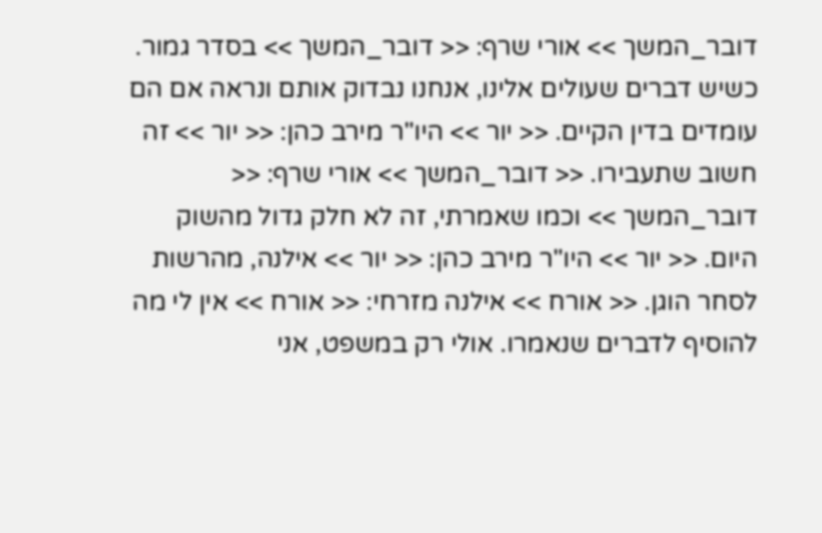דובר_המשך >> אורי שרף: << דובר_המשך >> בסדר גמור. כשיש דברים שעולים אלינו, אנחנו נבדוק אותם ונראה אם הם עומדים בדין הקיים. << יור >> היו"ר מירב כהן: << יור >> זה חשוב שתעבירו. << דובר_המשך >> אורי שרף: << דובר_המשך >> וכמו שאמרתי, זה לא חלק גדול מהשוק היום. << יור >> היו"ר מירב כהן: << יור >> אילנה, מהרשות לסחר הוגן. << אורח >> אילנה מזרחי: << אורח >> אין לי מה להוסיף לדברים שנאמרו. אולי רק במשפט, אני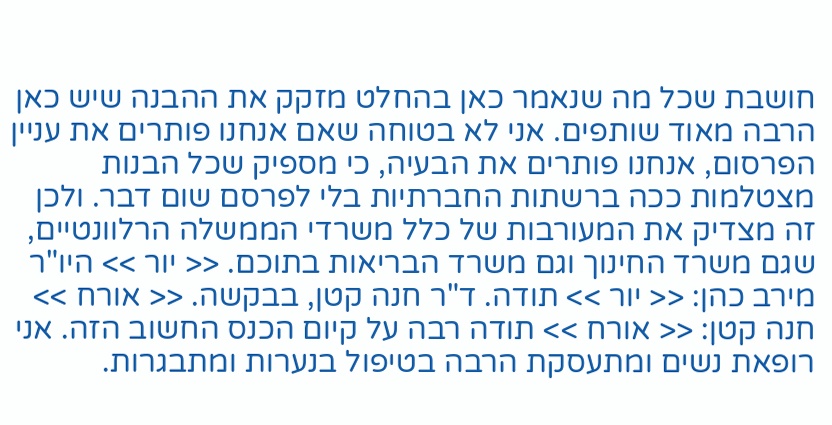חושבת שכל מה שנאמר כאן בהחלט מזקק את ההבנה שיש כאן הרבה מאוד שותפים. אני לא בטוחה שאם אנחנו פותרים את עניין הפרסום, אנחנו פותרים את הבעיה, כי מספיק שכל הבנות מצטלמות ככה ברשתות החברתיות בלי לפרסם שום דבר. ולכן זה מצדיק את המעורבות של כלל משרדי הממשלה הרלוונטיים, שגם משרד החינוך וגם משרד הבריאות בתוכם. << יור >> היו"ר מירב כהן: << יור >> תודה. ד"ר חנה קטן, בבקשה. << אורח >> חנה קטן: << אורח >> תודה רבה על קיום הכנס החשוב הזה. אני רופאת נשים ומתעסקת הרבה בטיפול בנערות ומתבגרות.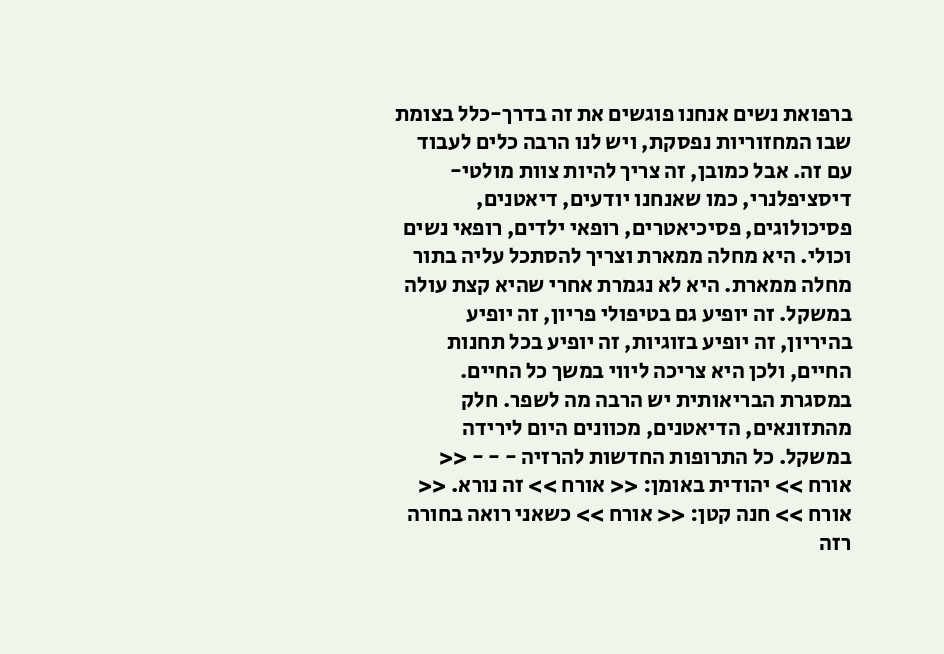ברפואת נשים אנחנו פוגשים את זה בדרך-כלל בצומת שבו המחזוריות נפסקת, ויש לנו הרבה כלים לעבוד עם זה. אבל כמובן, זה צריך להיות צוות מולטי-דיסציפלנרי, כמו שאנחנו יודעים, דיאטנים, פסיכולוגים, פסיכיאטרים, רופאי ילדים, רופאי נשים וכולי. היא מחלה ממארת וצריך להסתכל עליה בתור מחלה ממארת. היא לא נגמרת אחרי שהיא קצת עולה במשקל. זה יופיע גם בטיפולי פריון, זה יופיע בהיריון, זה יופיע בזוגיות, זה יופיע בכל תחנות החיים, ולכן היא צריכה ליווי במשך כל החיים. במסגרת הבריאותית יש הרבה מה לשפר. חלק מהתזונאים, הדיאטנים, מכוונים היום לירידה במשקל. כל התרופות החדשות להרזיה - - - << אורח >> יהודית באומן: << אורח >> זה נורא. << אורח >> חנה קטן: << אורח >> כשאני רואה בחורה רזה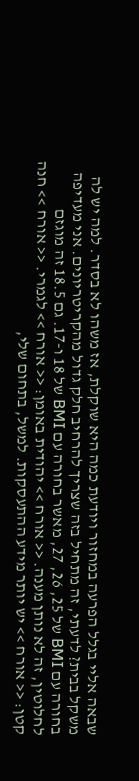שבאה אליי בגלל הפרעה במחזור ויודעת כמה היא שוקלת, אז משהו לא בסדר. למה יש לה משקל בבית? לדעתי, זה מתחיל בזה שצריך להרחיב חלק גדול מהקריטריונים. אני מעדיפה בחורה עם BMI של 25, 26, 27, מאשר בחורה עם BMI של 18 ו-17. גם 18.5 זה מוגזם לחלוטין, זה לא נותן מענה. << אורח >> יהודית באומן: << אורח >> לגמרי. << אורח >> חנה קטן: << אורח >> יש יותר מידע ההתעסקות. למשל, בתחום שלי,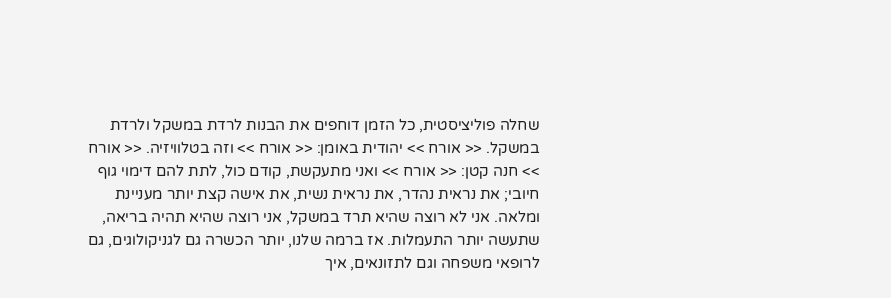שחלה פוליציסטית, כל הזמן דוחפים את הבנות לרדת במשקל ולרדת במשקל. << אורח >> יהודית באומן: << אורח >> וזה בטלוויזיה. << אורח >> חנה קטן: << אורח >> ואני מתעקשת, קודם כול, לתת להם דימוי גוף חיובי; את נראית נהדר, את נראית נשית, את אישה קצת יותר מעניינת ומלאה. אני לא רוצה שהיא תרד במשקל, אני רוצה שהיא תהיה בריאה, שתעשה יותר התעמלות. אז ברמה שלנו, יותר הכשרה גם לגניקולוגים, גם לרופאי משפחה וגם לתזונאים, איך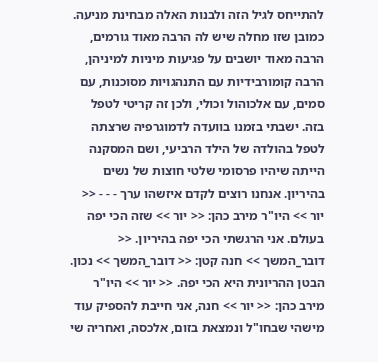להתייחס לגיל הזה ולבנות האלה מבחינת מניעה. כמובן שזו מחלה שיש לה הרבה מאוד גורמים, הרבה מאוד יושבים על פגיעות מיניות למיניהן, הרבה קומורבידיות עם התנהגויות מסוכנות, עם סמים, עם אלכוהול וכולי, ולכן זה קריטי לטפל בזה. ישבתי בזמנו בוועדה לדמוגרפיה שרצתה לטפל בהולדה של הילד הרביעי, ושם המסקנה הייתה שיהיו פרסומי שלטי חוצות של נשים בהיריון. אנחנו רוצים לקדם איזשהו ערך - - - << יור >> היו"ר מירב כהן: << יור >> שזה הכי יפה בעולם. אני הרגשתי הכי יפה בהיריון. << דובר_המשך >> חנה קטן: << דובר_המשך >> נכון. הבטן ההריונית היא הכי יפה. << יור >> היו"ר מירב כהן: << יור >> חנה, אני חייבת להספיק עוד מישהי שבחו"ל ונמצאת בזום, אלכסה, ואחריה שי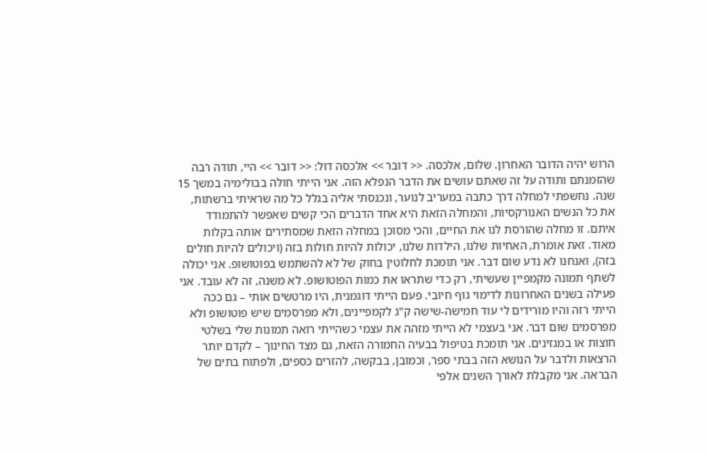הרוש יהיה הדובר האחרון. שלום, אלכסה. << דובר >> אלכסה דול: << דובר >> היי, תודה רבה שהזמנתם ותודה על זה שאתם עושים את הדבר הנפלא הזה. אני הייתי חולה בבולימיה במשך 15 שנה. נחשפתי למחלה דרך כתבה במעריב לנוער, ונכנסתי אליה בגלל כל מה שראיתי ברשתות, את כל הנשים האנורקסיות, והמחלה הזאת היא אחד הדברים הכי קשים שאפשר להתמודד איתם. זו מחלה שהורסת לנו את החיים, והכי מסוכן במחלה הזאת שמסתירים אותה בקלות מאוד. זאת אומרת, האחיות שלנו, הילדות שלנו, יכולות להיות חולות בזה (ויכולים להיות חולים בזה), ואנחנו לא נדע שום דבר. אני תומכת לחלוטין בחוק של לא להשתמש בפוטושופ. אני יכולה לשתף תמונה מקמפיין שעשיתי, רק כדי שתראו את כמות הפוטושופ. לא משנה, זה לא עובד. אני פעילה בשנים האחרונות לדימוי גוף חיובי. פעם הייתי דוגמנית, היו מרטשים אותי – גם ככה הייתי רזה והיו מורידים לי עוד חמישה-שישה ק"ג לקמפיינים, ולא מפרסמים שיש פוטושופ ולא מפרסמים שום דבר. אני בעצמי לא הייתי מזהה את עצמי כשהייתי רואה תמונות שלי בשלטי חוצות או במגזינים. אני תומכת בטיפול בבעיה החמורה הזאת, גם מצד החינוך – לקדם יותר הרצאות ולדבר על הנושא הזה בבתי ספר, וכמובן, בבקשה, להזרים כספים, ולפתוח בתים של הבראה. אני מקבלת לאורך השנים אלפי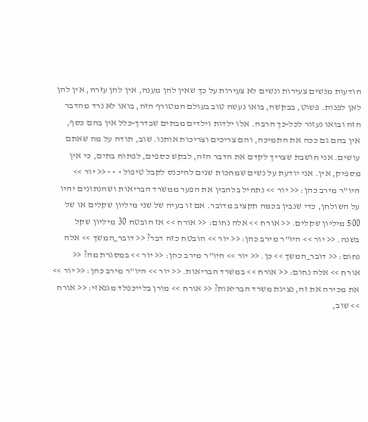הודעות מנשים צעירות ונשים לא צעירות על כך שאין להן מענה, אין להן עזרה, אין להן לאן לפנות. פשוט, בבקשה, בואו נעשה טוב בעולם המטורף הזה, בואו לא נרד מהדבר הזה ובואו נעזור לכל-כך הרבה. אלו ילדות וילדים מבתים שבדרך-כלל אין בהם כסף, אין בהם גם ככה את התמיכה, והם צריכים וצריכות אותנו. שוב, תודה על מה שאתם עושים. אני חושבת שצריך לקדם את הדבר הזה, לבקש כספים, לפתוח בתים, כי אין מספיק, אין. אני יודעת על נשים שמחכות שנים להיכנס לקבל טיפול - - - << יור >> היו"ר מירב כהן: << יור >> נתחיל בלהבין את הפער ממשרד הבריאות ושהנתונים יהיו על השולחן, כדי שנבין בכמה תקציב מדובר. אם זו בעיה של שני מיליון שקלים או של 500 מיליון שקלים. << אורח >> אלה נחום: << אורח >> אז הובטח 30 מיליון שקל בשנה. << יור >> היו"ר מירב כהן: << יור >> הובטח כזה דבר? << דובר_המשך >> אלה נחום: << דובר_המשך >> כן. << יור >> היו"ר מירב כהן: << יור >> במסגרת מה? << אורח >> אלה נחום: << אורח >> במשרד הבריאות. << יור >> היו"ר מירב כהן: << יור >> את מכירה את זה, נציגת משרד הבריאות? << אורח >> מורן בלייכפלד מגנאזי: << אורח >> שוב,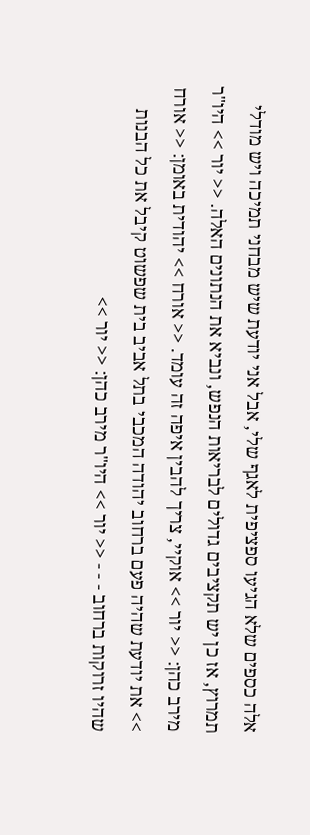אלה כספים שלא הגיעו ספציפית לאגף שלי, אבל אני יודעת שיש מבחני תמיכה ויש מודלי תמרוץ, אז כן יש תקציבים גדולים לבריאות הנפש, ונביא את הנתונים האלה. << יור >> היו"ר מירב כהן: << יור >> אוקיי, צריך להבין איפה זה עומד. << אורח >> יהודית באומן: << אורח >> את יודעת שהיה פעם ברחוב יהודה המכבי בתל אביב בית שפשוט קיבל את כל הבנות שהיו זרוקות ברחוב - - - << יור >> היו"ר מירב כהן: << יור >>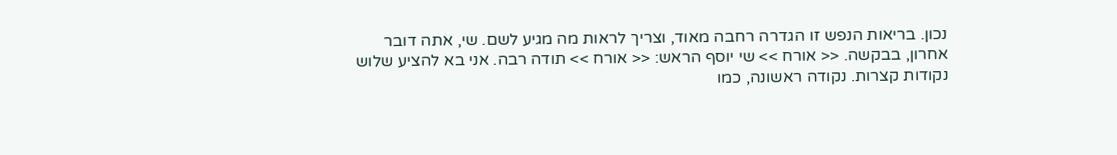נכון. בריאות הנפש זו הגדרה רחבה מאוד, וצריך לראות מה מגיע לשם. שי, אתה דובר אחרון, בבקשה. << אורח >> שי יוסף הראש: << אורח >> תודה רבה. אני בא להציע שלוש נקודות קצרות. נקודה ראשונה, כמו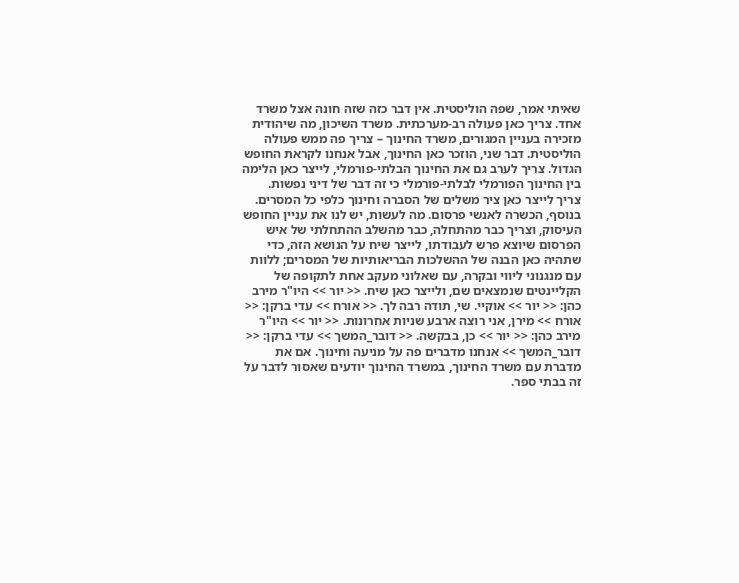שאיתי אמר, שפה הוליסטית. אין דבר כזה שזה חונה אצל משרד אחד. צריך כאן פעולה רב-מערכתית. משרד השיכון, מה שיהודית מזכירה בעניין המגורים, משרד החינוך – צריך פה ממש פעולה הוליסטית. דבר שני, הוזכר כאן החינוך, אבל אנחנו לקראת החופש הגדול. צריך לערב גם את החינוך הבלתי-פורמלי, לייצר כאן הלימה בין החינוך הפורמלי לבלתי-פורמלי כי זה דבר של דיני נפשות. צריך לייצר כאן ציר משלים של הסברה וחינוך כלפי כל המסרים. בנוסף, הכשרה לאנשי פרסום. מה לעשות, יש לנו את עניין החופש העיסוק, וצריך כבר מהתחלה, כבר מהשלב ההתחלתי של איש הפרסום שיוצא פרש לעבודתו, לייצר שיח על הנושא הזה, כדי שתהיה כאן הבנה של ההשלכות הבריאותיות של המסרים; ללוות עם מנגנוני ליווי ובקרה, עם שאלוני מעקב אחת לתקופה של הקליינטים שנמצאים שם, ולייצר כאן שיח. << יור >> היו"ר מירב כהן: << יור >> אוקיי. שי, תודה רבה לך. << אורח >> עדי ברקן: << אורח >> מירן, אני רוצה ארבע שניות אחרונות. << יור >> היו"ר מירב כהן: << יור >> כן, בבקשה. << דובר_המשך >> עדי ברקן: << דובר_המשך >> אנחנו מדברים פה על מניעה וחינוך. אם את מדברת עם משרד החינוך, במשרד החינוך יודעים שאסור לדבר על זה בבתי ספר.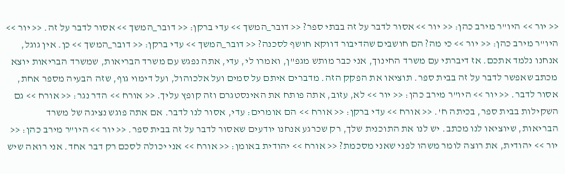<< יור >> היו"ר מירב כהן: << יור >> אסור לדבר על זה בבתי ספר? << דובר_המשך >> עדי ברקן: << דובר_המשך >> אסור לדבר על זה. << יור >> היו"ר מירב כהן: << יור >> כי מה? הם חושבים שהדיבור דווקא חושף לסכנה? << דובר_המשך >> עדי ברקן: << דובר_המשך >> כן. אין גוגל, אנחנו נלמד אתכם. אז דיברתי עם משרד החינוך, אני כבר מותש מגפ"ן, ואמרו לי, עדי, אתה נפגש עם משרד הבריאות, שמשרד הבריאות יוצא מכתב שאפשר לדבר על זה בבית ספר. תוציאו את הפקק הזה. מדברים איתם על סמים ועל אלכוהול, ועל דימוי גוף, שזה הבעיה מספר אחת, אסור לדבר. << יור >> היו"ר מירב כהן: << יור >> לא, עזוב, אתה פותח את האינסטגרם וזה קופץ עליך. << אורח >> הדר נגר: << אורח >> גם השקילות בבית ספר, בכיתה ח'. << אורח >> עדי ברקן: << אורח >> הם אומרים: עדי, אסור לנו לדבר. אם אתה פוגש נציגה של משרד הבריאות, שיוציאו לנו מכתב. יש לנו את התוכנית שלך, רק שכרגע אנחנו יודעים שאסור לדבר על זה בבית ספר. << יור >> היו"ר מירב כהן: << יור >> יהודית, את רוצה לומר משהו לפני שאני מסכמת? << אורח >> יהודית באומן: << אורח >> אני יכולה לסכם רק דבר אחד. אני רואה שיש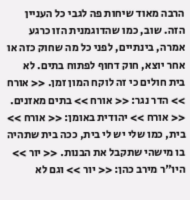הרבה מאוד שיחות פה לגבי כל העניין הזה. שוב, כמו שהדוגמנית הזו כרגע אמרה, בינתיים, לפני כל מה שחוק כזה או אחר יוצא, חוק דחוף לפתוח בתים. לא בית חולים כי זה לוקח המון זמן. << אורח >> הדר נגר: << אורח >> בתים מאזנים. << אורח >> יהודית באומן: << אורח >> בית, כמו שלי יש לי בית, ככה בית שתהיה בו מישהי שתקבל את הבנות. << יור >> היו"ר מירב כהן: << יור >> וגם לא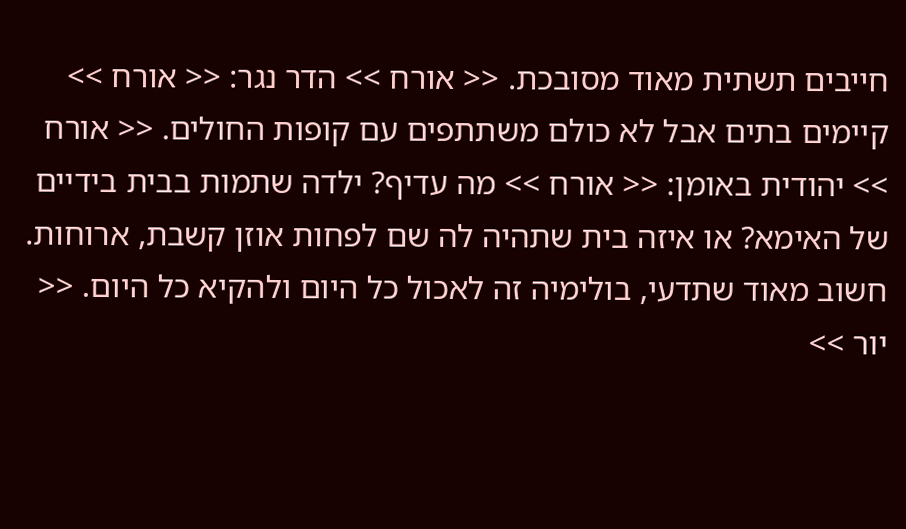חייבים תשתית מאוד מסובכת. << אורח >> הדר נגר: << אורח >> קיימים בתים אבל לא כולם משתתפים עם קופות החולים. << אורח >> יהודית באומן: << אורח >> מה עדיף? ילדה שתמות בבית בידיים של האימא? או איזה בית שתהיה לה שם לפחות אוזן קשבת, ארוחות. חשוב מאוד שתדעי, בולימיה זה לאכול כל היום ולהקיא כל היום. << יור >>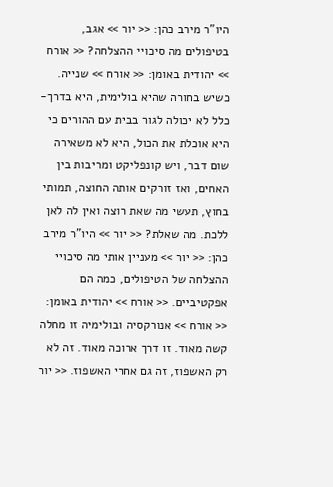היו"ר מירב כהן: << יור >> אגב, בטיפולים מה סיכויי ההצלחה? << אורח >> יהודית באומן: << אורח >> שנייה. כשיש בחורה שהיא בולימית, היא בדרך-כלל לא יכולה לגור בבית עם ההורים כי היא אוכלת את הכול, היא לא משאירה שום דבר, ויש קונפליקט ומריבות בין האחים, ואז זורקים אותה החוצה, תמותי בחוץ, תעשי מה שאת רוצה ואין לה לאן ללכת. מה שאלת? << יור >> היו"ר מירב כהן: << יור >> מעניין אותי מה סיכויי ההצלחה של הטיפולים, כמה הם אפקטיביים. << אורח >> יהודית באומן: << אורח >> אנורקסיה ובולימיה זו מחלה קשה מאוד. זו דרך ארוכה מאוד. זה לא רק האשפוז, זה גם אחרי האשפוז. << יור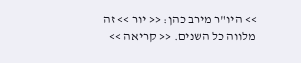>> היו"ר מירב כהן: << יור >> זה מלווה כל השנים. << קריאה >>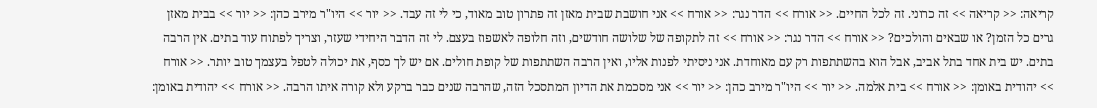קריאה: << קריאה >> זה כרוני. זה לכל החיים. << אורח >> הדר נגר: << אורח >> אני חושבת שבית מאזן זה פתרון טוב מאוד, כי לי זה עבד. << יור >> היו"ר מירב כהן: << יור >> בבית מאזן גרים כל הזמן? או שבאים והולכים? << אורח >> הדר נגר: << אורח >> זה לתקופה של שלושה חודשים, וזה חלופה לאשפוז בעצם. לי זה הדבר היחידי שעזר, וצריך לפתוח עוד בתים. אין הרבה בתים. יש בית אחד בתל אביב, אבל הוא בהשתתפות רק עם מאוחדת. אני ניסיתי לפנות אליו, ואין הרבה השתתפות של קופת חולים. אם יש לך כסף, את יכולה לטפל בעצמך טוב יותר. << אורח >> יהודית באומן: << אורח >> בית אלמה. << יור >> היו"ר מירב כהן: << יור >> אני מסכמת את הדיון המתסכל הזה, שהרבה שנים כבר ברקע ולא קורה איתו הרבה. << אורח >> יהודית באומן: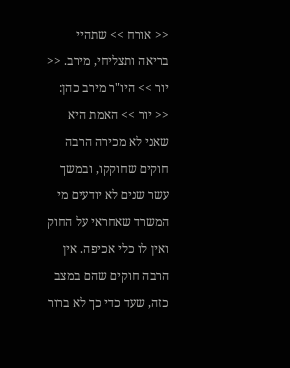<< אורח >> שתהיי בריאה ותצליחי, מירב. << יור >> היו"ר מירב כהן: << יור >> האמת היא שאני לא מכירה הרבה חוקים שחוקקו, ובמשך עשר שנים לא יודעים מי המשרד שאחראי על החוק ואין לו כלי אכיפה. אין הרבה חוקים שהם במצב כזה, שעד כדי כך לא ברור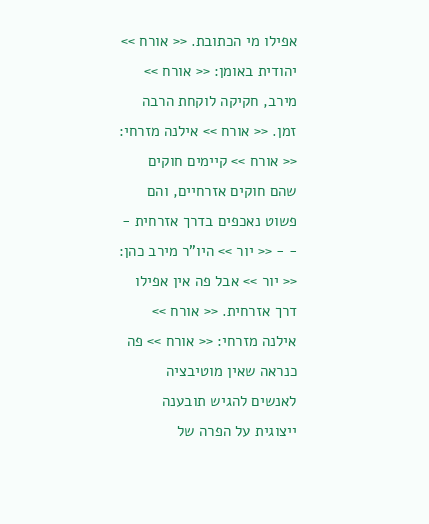אפילו מי הכתובת. << אורח >> יהודית באומן: << אורח >> מירב, חקיקה לוקחת הרבה זמן. << אורח >> אילנה מזרחי: << אורח >> קיימים חוקים שהם חוקים אזרחיים, והם פשוט נאכפים בדרך אזרחית - - - << יור >> היו"ר מירב כהן: << יור >> אבל פה אין אפילו דרך אזרחית. << אורח >> אילנה מזרחי: << אורח >> פה כנראה שאין מוטיבציה לאנשים להגיש תובענה ייצוגית על הפרה של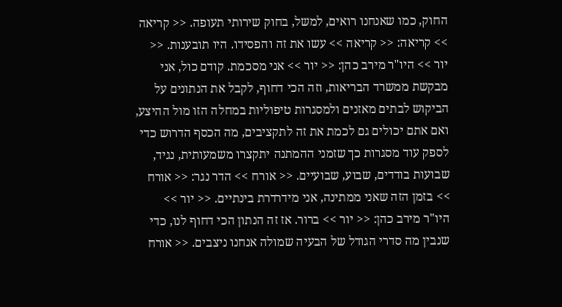החוק, כמו שאנחנו רואים, למשל, בחוק שירותי תעופה. << קריאה >> קריאה: << קריאה >> עשו את זה והפסידו. היו תובענות. << יור >> היו"ר מירב כהן: << יור >> אני מסכמת. קודם כול, אני מבקשת ממשרד הבריאות, וזה הכי דחוף, לקבל את הנתונים על הביקוש לבתים מאזנים ולמסגרות טיפוליות במחלה הזו מול ההיצע, ואם אתם יכולים גם לכמת את זה לתקציבים, מה הכסף הדרוש כדי לספק עוד מסגרות כך שזמני ההמתנה יתקצרו משמעותית, נגיד, שבועות בודדים, שבוע, שבועיים. << אורח >> הדר נגר: << אורח >> בזמן הזה שאני ממתינה, אני מידרדרת בינתיים. << יור >> היו"ר מירב כהן: << יור >> ברור. אז זה הנתון הכי דחוף לנו, כדי שנבין מה סדרי הגודל של הבעיה שמולה אנחנו ניצבים. << אורח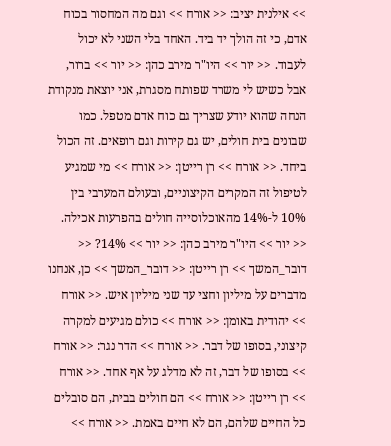>> אילנית יציב: << אורח >> וגם מה המחסור בכוח אדם, כי זה הולך יד ביד. האחד בלי השני לא יכול לעבוד. << יור >> היו"ר מירב כהן: << יור >> ברור, אבל כשיש לי משרד שפותח מסגרת, אני יוצאת מנקודת הנחה שהוא יודע שצריך גם כוח אדם מטפל. כמו שבונים בית חולים, יש גם קירות וגם רופאים. זה הכול ביחד. << אורח >> רן רייטן: << אורח >> מי שמגיע לטיפול זה המקרים הקיצוניים, ובעולם המערבי בין 10% ל-14% מהאוכלוסייה חולים בהפרעות אכילה. << יור >> היו"ר מירב כהן: << יור >> 14%? << דובר_המשך >> רן רייטן: << דובר_המשך >> כן, אנחנו מדברים על מיליון וחצי עד שני מיליון איש. << אורח >> יהודית באומן: << אורח >> כולם מגיעים למקרה קיצוני, בסופו של דבר. << אורח >> הדר נגר: << אורח >> בסופו של דבר, זה לא מדלג על אף אחד. << אורח >> רן רייטן: << אורח >> הם חולים בבית, הם סובלים כל החיים שלהם, הם לא חיים באמת. << אורח >>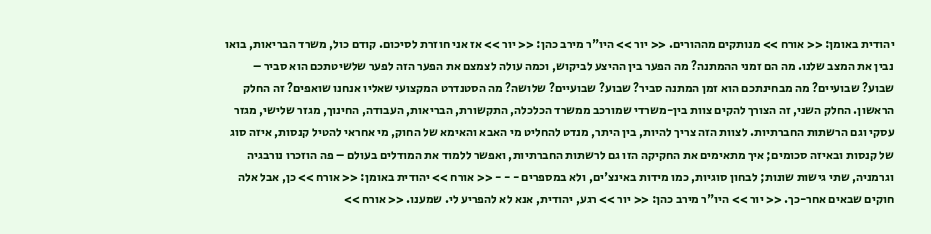יהודית באומן: << אורח >> מנותקים מההורים. << יור >> היו"ר מירב כהן: << יור >> אז אני חוזרת לסיכום. קודם כול, משרד הבריאות, בואו נבין את המצב שלנו. מה הם זמני ההמתנה? מה הפער בין ההיצע לביקוש, וכמה עולה לצמצם את הפער הזה לפער שלשיטתכם הוא סביר – שבוע? שבועיים? מה מבחינתכם הוא זמן המתנה סביר? שבוע? שבועיים? שלושה? מה הסטנדרט המקצועי שאליו אנחנו שואפים? זה החלק הראשון. החלק השני, זה הצורך להקים צוות בין-משרדי שמורכב ממשרד הכלכלה, התקשורת, הבריאות, העבודה, החינוך, מגזר שלישי, מגזר עסקי וגם הרשתות החברתיות. לצוות הזה צריך להיות, בין היתר, מנדט להחליט מי האבא והאימא של החוק, מי אחראי להטיל קנסות, איזה סוג של קנסות ובאיזה סכומים; איך מתאימים את החקיקה הזו גם לרשתות החברתיות, ואפשר ללמוד את המודלים בעולם – פה הוזכרו נורבגיה וגרמניה, שתי גישות שונות; לבחון סוגיות, כמו מידות באינצ'ים, ולא במספרים - - - << אורח >> יהודית באומן: << אורח >> כן, אבל אלה חוקים שבאים אחר-כך. << יור >> היו"ר מירב כהן: << יור >> רגע, יהודית, אנא לא להפריע לי. שמענו. << אורח >>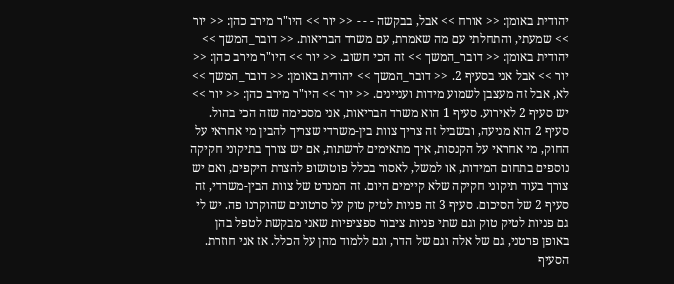יהודית באומן: << אורח >> אבל, בבקשה - - - << יור >> היו"ר מירב כהן: << יור >> שמעתי, והתחלתי עם מה שאמרת, עם משרד הבריאות. << דובר_המשך >> יהודית באומן: << דובר_המשך >> זה הכי חשוב. << יור >> היו"ר מירב כהן: << יור >> אבל אני בסעיף 2. << דובר_המשך >> יהודית באומן: << דובר_המשך >> לא, אבל זה מעצבן לשמוע מידות ועניינים. << יור >> היו"ר מירב כהן: << יור >> יש סעיף 2 לאירוע. סעיף 1 הוא משרד הבריאות, אני מסכימה שזה הכי בהול. סעיף 2 הוא מניעה, ובשביל זה צריך צוות בין-משרדי שצריך להבין מי אחראי על החוק, מי אחראי על הקנסות, איך מתאימים לרשתות, אם יש צורך בתיקוני חקיקה נוספים בתחום המידות, או למשל, לאסור בכלל פוטושופ להצרת היקפים, ואם יש צורך בעוד תיקוני חקיקה שלא קיימים היום. זה המנדט של צוות הבין-משרדי, זה סעיף 2 של הסיכום. סעיף 3 זה פניות לטיק טוק על סרטונים שהוקרנו פה. יש לי גם פניות לטיק טוק וגם שתי פניות ציבור ספציפיות שאני מבקשת לטפל בהן באופן פרטני, גם של אלה וגם של הדר, וגם ללמוד מהן על הכלל. אז אני חוזרת. הסעיף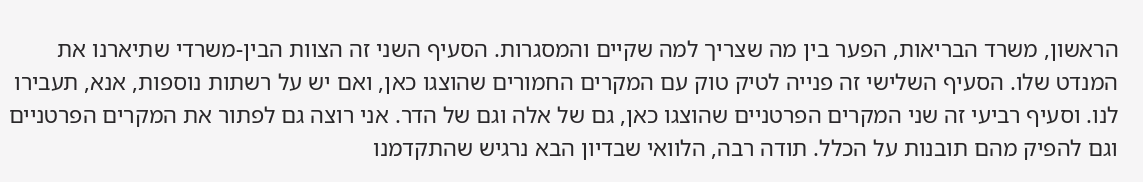הראשון, משרד הבריאות, הפער בין מה שצריך למה שקיים והמסגרות. הסעיף השני זה הצוות הבין-משרדי שתיארנו את המנדט שלו. הסעיף השלישי זה פנייה לטיק טוק עם המקרים החמורים שהוצגו כאן, ואם יש על רשתות נוספות, אנא, תעבירו לנו. וסעיף רביעי זה שני המקרים הפרטניים שהוצגו כאן, גם של אלה וגם של הדר. אני רוצה גם לפתור את המקרים הפרטניים וגם להפיק מהם תובנות על הכלל. תודה רבה, הלוואי שבדיון הבא נרגיש שהתקדמנו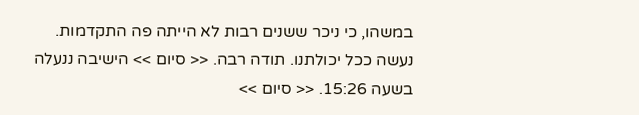במשהו, כי ניכר ששנים רבות לא הייתה פה התקדמות. נעשה ככל יכולתנו. תודה רבה. << סיום >> הישיבה ננעלה בשעה 15:26. << סיום >>